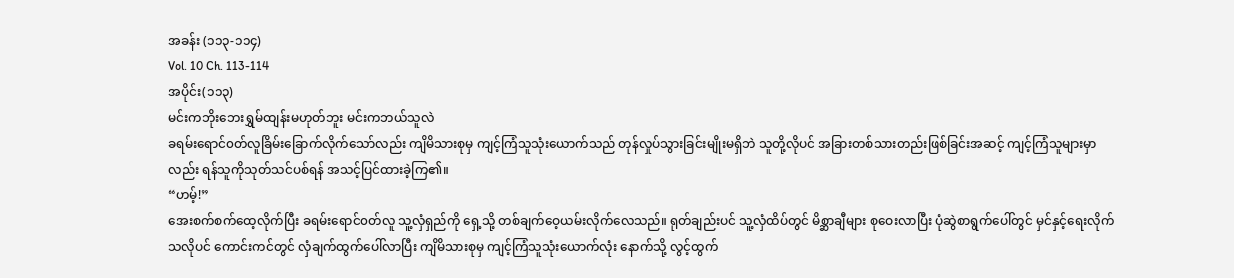အခန်း (၁၁၃-၁၁၄)
Vol. 10 Ch. 113-114
အပိုင်း(၁၁၃)
မင်းကဘိုးဘေးရွှမ်ထျန်းမဟုတ်ဘူး မင်းကဘယ်သူလဲ
ခရမ်းရောင်၀တ်လူခြိမ်းခြောက်လိုက်သော်လည်း ကျိမိသားစုမှ ကျင့်ကြံသူသုံးယောက်သည် တုန်လှုပ်သွားခြင်းမျိုးမရှိဘဲ သူတို့လိုပင် အခြားတစ်သားတည်းဖြစ်ခြင်းအဆင့် ကျင့်ကြံသူများမှာလည်း ရန်သူကိုသုတ်သင်ပစ်ရန် အသင့်ပြင်ထားခဲ့ကြ၏။
“ဟမ့်!”
အေးစက်စက်ထေ့လိုက်ပြီး ခရမ်းရောင်၀တ်လူ သူ့လှံရှည်ကို ရှေ့သို့ တစ်ချက်ဝေ့ယမ်းလိုက်လေသည်။ ရုတ်ချည်းပင် သူ့လှံထိပ်တွင် မိစ္ဆာချီများ စုဝေးလာပြီး ပုံဆွဲစာရွက်ပေါ်တွင် မှင်နှင့်ရေးလိုက်သလိုပင် ကောင်းကင်တွင် လှံချက်ထွက်ပေါ်လာပြီး ကျိမိသားစုမှ ကျင့်ကြံသူသုံးယောက်လုံး နောက်သို့ လွင့်ထွက်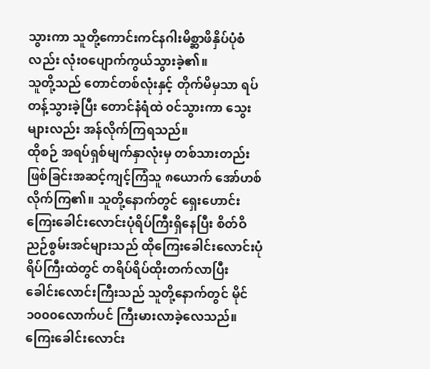သွားကာ သူတို့ကောင်းကင်နဂါးမိစ္ဆာဖိနှိပ်ပုံစံလည်း လုံး၀ပျောက်ကွယ်သွားခဲ့၏။
သူတို့သည် တောင်တစ်လုံးနှင့် တိုက်မိမှသာ ရပ်တန့်သွားခဲ့ပြီး တောင်နံရံထဲ ၀င်သွားကာ သွေးများလည်း အန်လိုက်ကြရသည်။
ထိုစဉ် အရပ်ရှစ်မျက်နှာလုံးမှ တစ်သားတည်းဖြစ်ခြင်းအဆင့်ကျင့်ကြံသူ ၈ယောက် အော်ဟစ်လိုက်ကြ၏။ သူတို့နောက်တွင် ရှေးဟောင်းကြေးခေါင်းလောင်းပုံရိပ်ကြီးရှိနေပြီး စိတ်ဝိညဉ်စွမ်းအင်များသည် ထိုကြေးခေါင်းလောင်းပုံရိပ်ကြီးထဲတွင် တရိပ်ရိပ်ထိုးတက်လာပြီး ခေါင်းလောင်းကြီးသည် သူတို့နောက်တွင် မိုင်၁၀၀၀လောက်ပင် ကြီးမားလာခဲ့လေသည်။
ကြေးခေါင်းလောင်း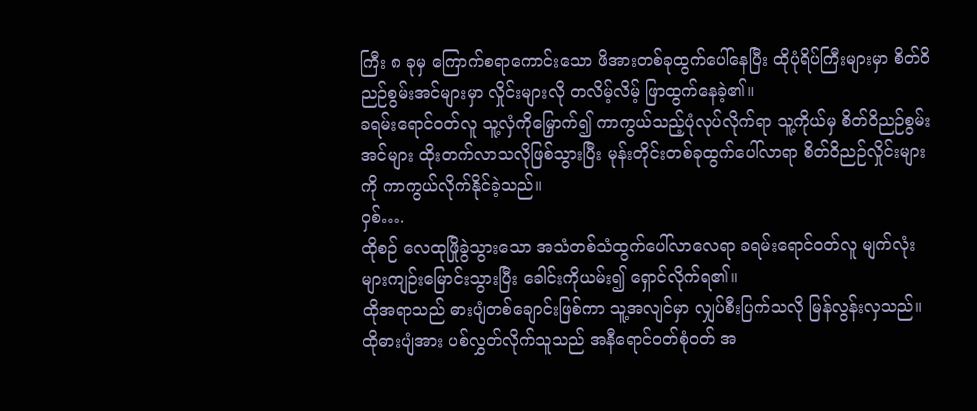ကြီး ၈ ခုမှ ကြောက်စရာကောင်းသော ဖိအားတစ်ခုထွက်ပေါ်နေပြီး ထိုပုံရိပ်ကြီးများမှာ စိတ်ဝိညဉ်စွမ်းအင်များမှာ လှိုင်းများလို တလိမ့်လိမ့် ဖြာထွက်နေခဲ့၏။
ခရမ်းရောင်၀တ်လူ သူ့လှံကိုမြှောက်၍ ကာကွယ်သည့်ပုံလုပ်လိုက်ရာ သူ့ကိုယ်မှ စိတ်ဝိညဉ်စွမ်းအင်များ ထိုးတက်လာသလိုဖြစ်သွားပြီး မုန်းတိုင်းတစ်ခုထွက်ပေါ်လာရာ စိတ်ဝိညဉ်လှိုင်းများကို ကာကွယ်လိုက်နိုင်ခဲ့သည်။
ဝှစ်….
ထိုစဉ် လေထုဖြိုခွဲသွားသော အသံတစ်သံထွက်ပေါ်လာလေရာ ခရမ်းရောင်၀တ်လူ မျက်လုံးများကျဉ်းမြောင်းသွားပြီး ခေါင်းကိုယမ်း၍ ရှောင်လိုက်ရ၏။
ထိုအရာသည် ဓားပျံတစ်ချောင်းဖြစ်ကာ သူ့အလျင်မှာ လျှပ်စီးပြက်သလို မြန်လွန်းလှသည်။ ထိုဓားပျံအား ပစ်လွှတ်လိုက်သူသည် အနီရောင်၀တ်စုံ၀တ် အ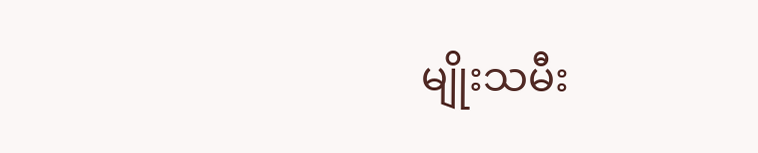မျိုးသမီး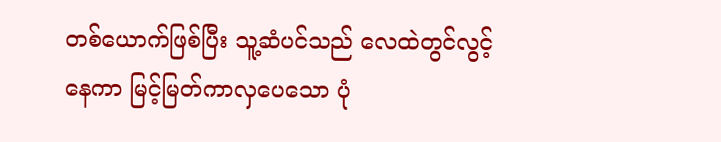တစ်ယောက်ဖြစ်ပြီး သူ့ဆံပင်သည် လေထဲတွင်လွင့်နေကာ မြင့်မြတ်ကာလှပေသော ပုံ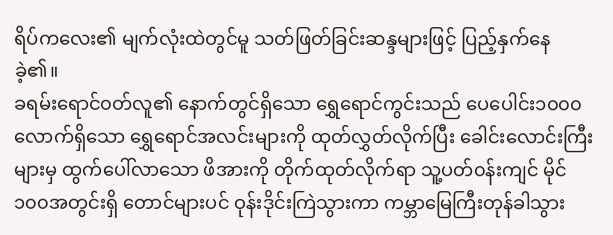ရိပ်ကလေး၏ မျက်လုံးထဲတွင်မူ သတ်ဖြတ်ခြင်းဆန္ဒများဖြင့် ပြည့်နှက်နေခဲ့၏။
ခရမ်းရောင်၀တ်လူ၏ နောက်တွင်ရှိသော ရွှေရောင်ကွင်းသည် ပေပေါင်း၁၀၀၀လောက်ရှိသော ရွှေရောင်အလင်းများကို ထုတ်လွှတ်လိုက်ပြီး ခေါင်းလောင်းကြီးများမှ ထွက်ပေါ်လာသော ဖိအားကို တိုက်ထုတ်လိုက်ရာ သူ့ပတ်၀န်းကျင် မိုင်၁၀၀အတွင်းရှိ တောင်များပင် ဝုန်းဒိုင်းကြဲသွားကာ ကမ္ဘာမြေကြီးတုန်ခါသွား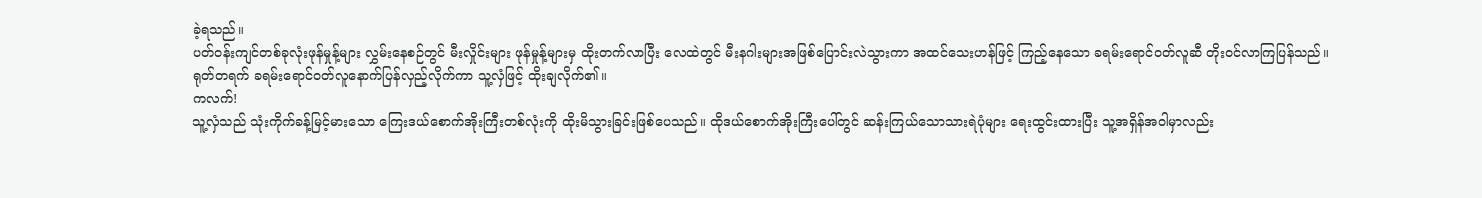ခဲ့ရသည်။
ပတ်၀န်းကျင်တစ်ခုလုံးဖုန်မှုန့်များ လွှမ်းနေစဉ်တွင် မီးလှိုင်းများ ဖုန်မှုန့်များမှ ထိုးတက်လာပြီး လေထဲတွင် မီးနဂါးများအဖြစ်ပြောင်းလဲသွားကာ အထင်သေးဟန်ဖြင့် ကြည့်နေသော ခရမ်းရောင်၀တ်လူဆီ တိုး၀င်လာကြပြန်သည်။
ရုတ်တရက် ခရမ်းရောင်၀တ်လူနောက်ပြန်လှည့်လိုက်ကာ သူ့လှံဖြင့် ထိုးချလိုက်၏။
ကလက်!
သူ့လှံသည် သုံးကိုက်ခန့်မြင့်မားသော ကြေးဒယ်စောက်အိုးကြီးတစ်လုံးကို ထိုးမိသွားခြင်းဖြစ်ပေသည်။ ထိုဒယ်စောက်အိုးကြီးပေါ်တွင် ဆန်းကြယ်သောသားရဲပုံများ ရေးထွင်းထားပြီး သူ့အရှိန်အဝါမှာလည်း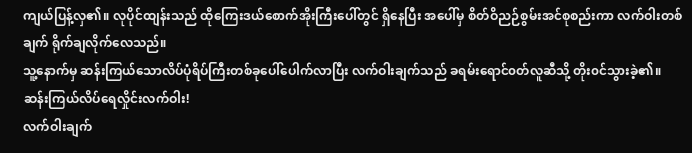ကျယ်ပြန့်လှ၏။ လုပိုင်ထျန်းသည် ထိုကြေးဒယ်စောက်အိုးကြီးပေါ်တွင် ရှိနေပြီး အပေါ်မှ စိတ်ဝိညဉ်စွမ်းအင်စုစည်းကာ လက်ဝါးတစ်ချက် ရိုက်ချလိုက်လေသည်။
သူ့နောက်မှ ဆန်းကြယ်သောလိပ်ပုံရိပ်ကြီးတစ်ခုပေါ်ပေါက်လာပြီး လက်ဝါးချက်သည် ခရမ်းရောင်၀တ်လူဆီသို့ တိုး၀င်သွားခဲ့၏။
ဆန်းကြယ်လိပ်ရေလှိုင်းလက်ဝါး!
လက်ဝါးချက်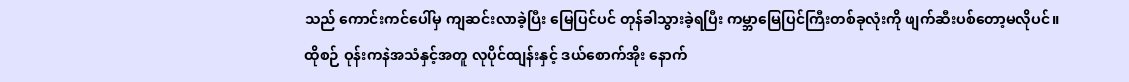သည် ကောင်းကင်ပေါ်မှ ကျဆင်းလာခဲ့ပြီး မြေပြင်ပင် တုန်ခါသွားခဲ့ရပြီး ကမ္ဘာမြေပြင်ကြီးတစ်ခုလုံးကို ဖျက်ဆီးပစ်တော့မလိုပင်။
ထိုစဉ် ဝုန်းကနဲအသံနှင့်အတူ လုပိုင်ထျန်းနှင့် ဒယ်စောက်အိုး နောက်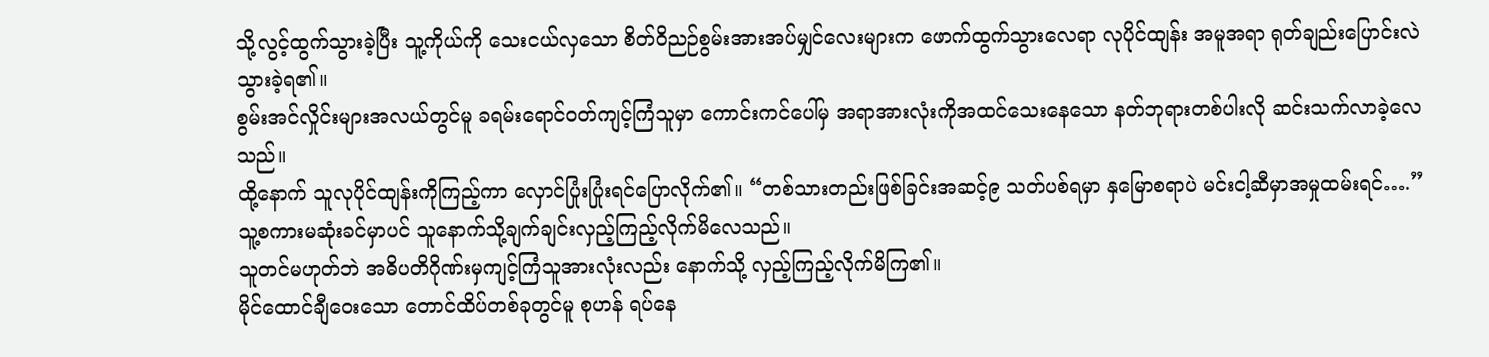သို့လွင့်ထွက်သွားခဲ့ပြီး သူ့ကိုယ်ကို သေးငယ်လှသော စိတ်ဝိညဉ်စွမ်းအားအပ်မျှင်လေးများက ဖောက်ထွက်သွားလေရာ လုပိုင်ထျန်း အမူအရာ ရုတ်ချည်းပြောင်းလဲသွားခဲ့ရ၏။
စွမ်းအင်လှိုင်းများအလယ်တွင်မူ ခရမ်းရောင်၀တ်ကျင့်ကြံသူမှာ ကောင်းကင်ပေါ်မှ အရာအားလုံးကိုအထင်သေးနေသော နတ်ဘုရားတစ်ပါးလို ဆင်းသက်လာခဲ့လေသည်။
ထို့နောက် သူလုပိုင်ထျန်းကိုကြည့်ကာ လှောင်ပြုံးပြုံးရင်ပြောလိုက်၏။ “တစ်သားတည်းဖြစ်ခြင်းအဆင့်၉ သတ်ပစ်ရမှာ နှမြောစရာပဲ မင်းငါ့ဆီမှာအမှုထမ်းရင်….”
သူ့စကားမဆုံးခင်မှာပင် သူနောက်သို့ချက်ချင်းလှည့်ကြည့်လိုက်မိလေသည်။
သူတင်မဟုတ်ဘဲ အဓိပတိဂိုဏ်းမှကျင့်ကြံသူအားလုံးလည်း နောက်သို့ လှည့်ကြည့်လိုက်မိကြ၏။
မိုင်ထောင်ချီဝေးသော တောင်ထိပ်တစ်ခုတွင်မူ စုဟန် ရပ်နေ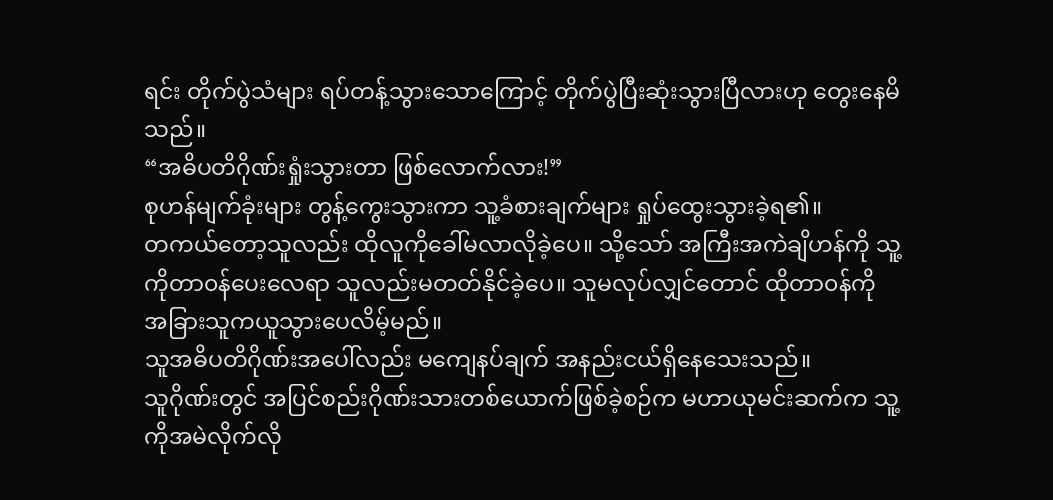ရင်း တိုက်ပွဲသံများ ရပ်တန့်သွားသောကြောင့် တိုက်ပွဲပြီးဆုံးသွားပြီလားဟု တွေးနေမိသည်။
“အဓိပတိဂိုဏ်းရှုံးသွားတာ ဖြစ်လောက်လား!”
စုဟန်မျက်ခုံးများ တွန့်ကွေးသွားကာ သူ့ခံစားချက်များ ရှုပ်ထွေးသွားခဲ့ရ၏။
တကယ်တော့သူလည်း ထိုလူကိုခေါ်မလာလိုခဲ့ပေ။ သို့သော် အကြီးအကဲချိဟန်ကို သူ့ကိုတာ၀န်ပေးလေရာ သူလည်းမတတ်နိုင်ခဲ့ပေ။ သူမလုပ်လျှင်တောင် ထိုတာ၀န်ကို အခြားသူကယူသွားပေလိမ့်မည်။
သူအဓိပတိဂိုဏ်းအပေါ်လည်း မကျေနပ်ချက် အနည်းငယ်ရှိနေသေးသည်။
သူဂိုဏ်းတွင် အပြင်စည်းဂိုဏ်းသားတစ်ယောက်ဖြစ်ခဲ့စဉ်က မဟာယုမင်းဆက်က သူ့ကိုအမဲလိုက်လို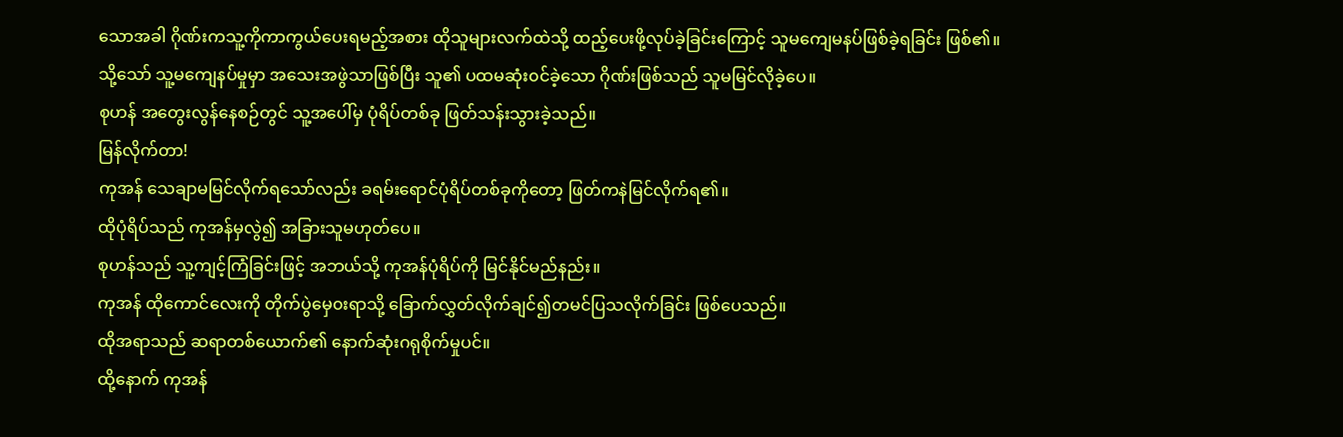သောအခါ ဂိုဏ်းကသူ့ကိုကာကွယ်ပေးရမည့်အစား ထိုသူများလက်ထဲသို့ ထည့်ပေးဖို့လုပ်ခဲ့ခြင်းကြောင့် သူမကျေမနပ်ဖြစ်ခဲ့ရခြင်း ဖြစ်၏။
သို့သော် သူ့မကျေနပ်မှုမှာ အသေးအဖွဲသာဖြစ်ပြီး သူ၏ ပထမဆုံး၀င်ခဲ့သော ဂိုဏ်းဖြစ်သည် သူမမြင်လိုခဲ့ပေ။
စုဟန် အတွေးလွန်နေစဉ်တွင် သူ့အပေါ်မှ ပုံရိပ်တစ်ခု ဖြတ်သန်းသွားခဲ့သည်။
မြန်လိုက်တာ!
ကုအန် သေချာမမြင်လိုက်ရသော်လည်း ခရမ်းရောင်ပုံရိပ်တစ်ခုကိုတော့ ဖြတ်ကနဲမြင်လိုက်ရ၏။
ထိုပုံရိပ်သည် ကုအန်မှလွဲ၍ အခြားသူမဟုတ်ပေ။
စုဟန်သည် သူ့ကျင့်ကြံခြင်းဖြင့် အဘယ်သို့ ကုအန်ပုံရိပ်ကို မြင်နိုင်မည်နည်း။
ကုအန် ထိုကောင်လေးကို တိုက်ပွဲမှေ၀းရာသို့ ခြောက်လွှတ်လိုက်ချင်၍တမင်ပြသလိုက်ခြင်း ဖြစ်ပေသည်။
ထိုအရာသည် ဆရာတစ်ယောက်၏ နောက်ဆုံးဂရုစိုက်မှုပင်။
ထို့နောက် ကုအန်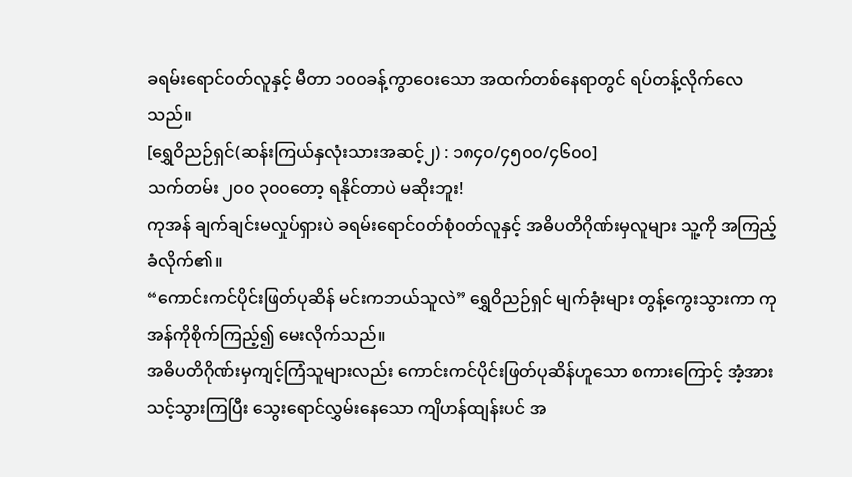ခရမ်းရောင်၀တ်လူနှင့် မီတာ ၁၀၀ခန့်ကွာဝေးသော အထက်တစ်နေရာတွင် ရပ်တန့်လိုက်လေသည်။
[ရွှေဝိညဉ်ရှင်(ဆန်းကြယ်နှလုံးသားအဆင့်၂) : ၁၈၄၀/၄၅၀၀/၄၆၀၀]
သက်တမ်း ၂၀၀ ၃၀၀တော့ ရနိုင်တာပဲ မဆိုးဘူး!
ကုအန် ချက်ချင်းမလှုပ်ရှားပဲ ခရမ်းရောင်၀တ်စုံ၀တ်လူနှင့် အဓိပတိဂိုဏ်းမှလူများ သူ့ကို အကြည့်ခံလိုက်၏။
“ကောင်းကင်ပိုင်းဖြတ်ပုဆိန် မင်းကဘယ်သူလဲ” ရွှေဝိညဉ်ရှင် မျက်ခုံးများ တွန့်ကွေးသွားကာ ကုအန်ကိုစိုက်ကြည့်၍ မေးလိုက်သည်။
အဓိပတိဂိုဏ်းမှကျင့်ကြံသူများလည်း ကောင်းကင်ပိုင်းဖြတ်ပုဆိန်ဟူသော စကားကြောင့် အံ့အားသင့်သွားကြပြီး သွေးရောင်လွှမ်းနေသော ကျိဟန်ထျန်းပင် အ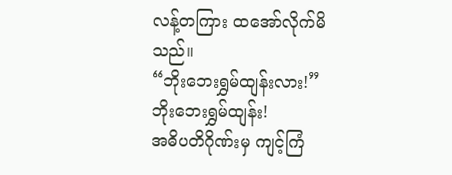လန့်တကြား ထအော်လိုက်မိသည်။
“ဘိုးဘေးရွှမ်ထျန်းလား!”
ဘိုးဘေးရွှမ်ထျန်း!
အဓိပတိဂိုဏ်းမှ ကျင့်ကြံ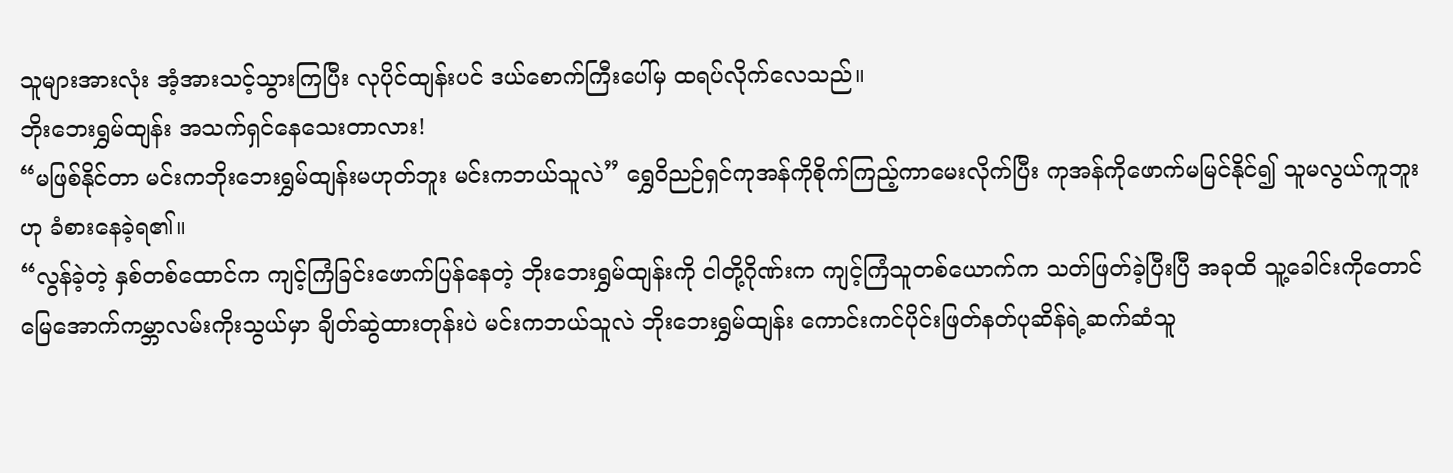သူများအားလုံး အံ့အားသင့်သွားကြပြီး လုပိုင်ထျန်းပင် ဒယ်စောက်ကြီးပေါ်မှ ထရပ်လိုက်လေသည်။
ဘိုးဘေးရွှမ်ထျန်း အသက်ရှင်နေသေးတာလား!
“မဖြစ်နိုင်တာ မင်းကဘိုးဘေးရွှမ်ထျန်းမဟုတ်ဘူး မင်းကဘယ်သူလဲ” ရွှေဝိညဉ်ရှင်ကုအန်ကိုစိုက်ကြည့်ကာမေးလိုက်ပြီး ကုအန်ကိုဖောက်မမြင်နိုင်၍ သူမလွယ်ကူဘူးဟု ခံစားနေခဲ့ရ၏။
“လွန်ခဲ့တဲ့ နှစ်တစ်ထောင်က ကျင့်ကြံခြင်းဖောက်ပြန်နေတဲ့ ဘိုးဘေးရွှမ်ထျန်းကို ငါတို့ဂိုဏ်းက ကျင့်ကြံသူတစ်ယောက်က သတ်ဖြတ်ခဲ့ပြီးပြီ အခုထိ သူ့ခေါင်းကိုတောင် မြေအောက်ကမ္ဘာလမ်းကိုးသွယ်မှာ ချိတ်ဆွဲထားတုန်းပဲ မင်းကဘယ်သူလဲ ဘိုးဘေးရွှမ်ထျန်း ကောင်းကင်ပိုင်းဖြတ်နတ်ပုဆိန်ရဲ့ဆက်ဆံသူ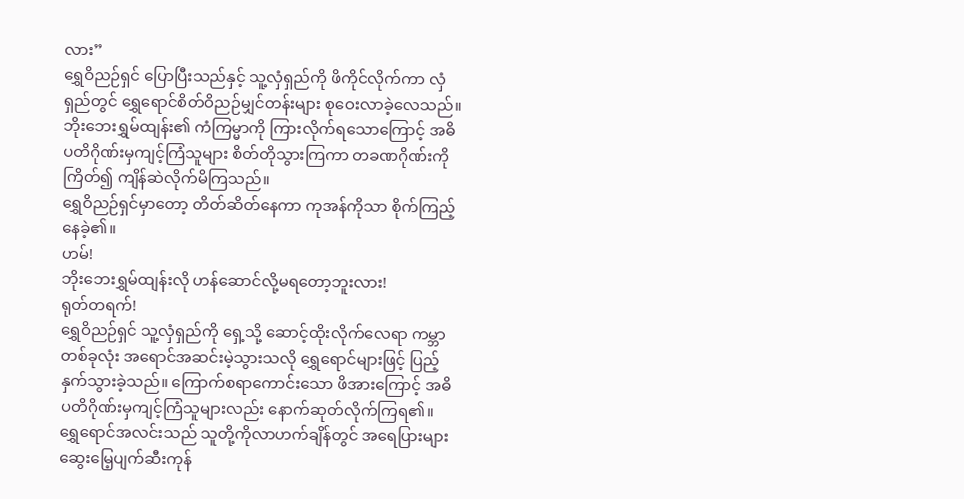လား”
ရွှေဝိညဉ်ရှင် ပြောပြီးသည်နှင့် သူ့လှံရှည်ကို ဖိကိုင်လိုက်ကာ လှံရှည်တွင် ရွှေရောင်စိတ်ဝိညဉ်မျှင်တန်းများ စုဝေးလာခဲ့လေသည်။
ဘိုးဘေးရွှမ်ထျန်း၏ ကံကြမ္မာကို ကြားလိုက်ရသောကြောင့် အဓိပတိဂိုဏ်းမှကျင့်ကြံသူများ စိတ်တိုသွားကြကာ တခဏဂိုဏ်းကို ကြိတ်၍ ကျိန်ဆဲလိုက်မိကြသည်။
ရွှေဝိညဉ်ရှင်မှာတော့ တိတ်ဆိတ်နေကာ ကုအန်ကိုသာ စိုက်ကြည့်နေခဲ့၏။
ဟမ်!
ဘိုးဘေးရွှမ်ထျန်းလို ဟန်ဆောင်လို့မရတော့ဘူးလား!
ရုတ်တရက်!
ရွှေဝိညဉ်ရှင် သူ့လှံရှည်ကို ရှေ့သို့ ဆောင့်ထိုးလိုက်လေရာ ကမ္ဘာတစ်ခုလုံး အရောင်အဆင်းမဲ့သွားသလို ရွှေရောင်များဖြင့် ပြည့်နှက်သွားခဲ့သည်။ ကြောက်စရာကောင်းသော ဖိအားကြောင့် အဓိပတိဂိုဏ်းမှကျင့်ကြံသူများလည်း နောက်ဆုတ်လိုက်ကြရ၏။
ရွှေရောင်အလင်းသည် သူတို့ကိုလာဟက်ချိန်တွင် အရေပြားများ ဆွေးမြေ့ပျက်ဆီးကုန်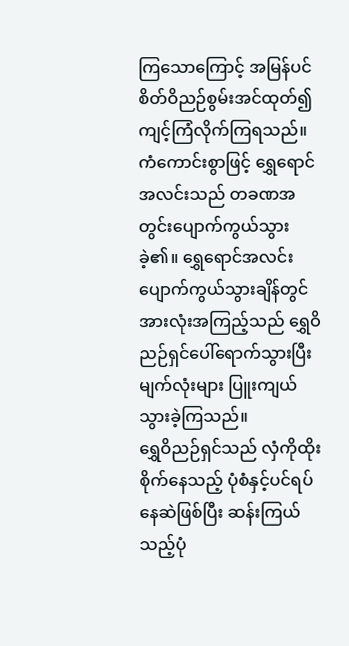ကြသောကြောင့် အမြန်ပင် စိတ်ဝိညဉ်စွမ်းအင်ထုတ်၍ ကျင့်ကြံလိုက်ကြရသည်။
ကံကောင်းစွာဖြင့် ရွှေရောင်အလင်းသည် တခဏအတွင်းပျောက်ကွယ်သွားခဲ့၏။ ရွှေရောင်အလင်းပျောက်ကွယ်သွားချိန်တွင် အားလုံးအကြည့်သည် ရွှေဝိညဉ်ရှင်ပေါ်ရောက်သွားပြီး မျက်လုံးများ ပြူးကျယ်သွားခဲ့ကြသည်။
ရွှေဝိညဉ်ရှင်သည် လှံကိုထိုးစိုက်နေသည့် ပုံစံနှင့်ပင်ရပ်နေဆဲဖြစ်ပြီး ဆန်းကြယ်သည့်ပုံ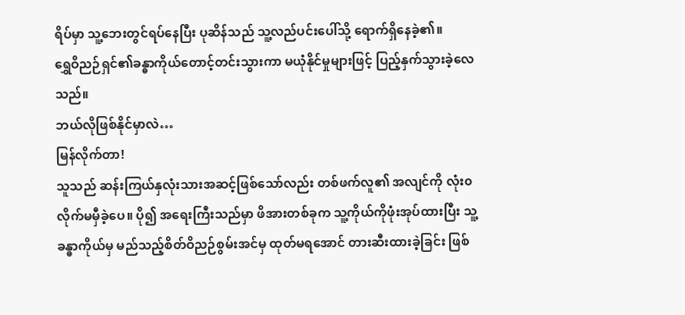ရိပ်မှာ သူ့ဘေးတွင်ရပ်နေပြီး ပုဆိန်သည် သူ့လည်ပင်းပေါ်သို့ ရောက်ရှိနေခဲ့၏။
ရွှေဝိညဉ်ရှင်၏ခန္ဓာကိုယ်တောင့်တင်းသွားကာ မယုံနိုင်မှုများဖြင့် ပြည့်နှက်သွားခဲ့လေသည်။
ဘယ်လိုဖြစ်နိုင်မှာလဲ…
မြန်လိုက်တာ!
သူသည် ဆန်းကြယ်နှလုံးသားအဆင့်ဖြစ်သော်လည်း တစ်ဖက်လူ၏ အလျင်ကို လုံး၀လိုက်မမှီခဲ့ပေ။ ပို၍ အရေးကြီးသည်မှာ ဖိအားတစ်ခုက သူ့ကိုယ်ကိုဖုံးအုပ်ထားပြီး သူ့ခန္ဓာကိုယ်မှ မည်သည့်စိတ်ဝိညဉ်စွမ်းအင်မှ ထုတ်မရအောင် တားဆီးထားခဲ့ခြင်း ဖြစ်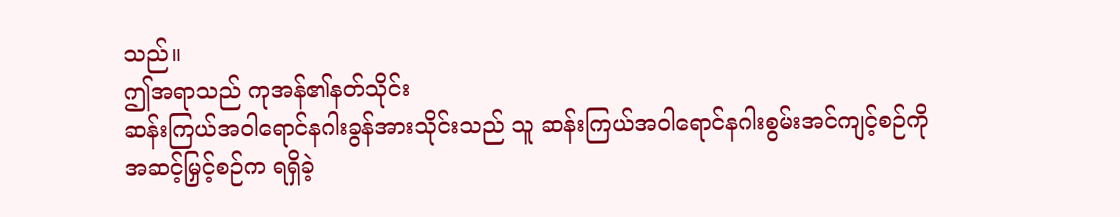သည်။
ဤအရာသည် ကုအန်၏နတ်သိုင်း
ဆန်းကြယ်အဝါရောင်နဂါးခွန်အားသိုင်းသည် သူ ဆန်းကြယ်အဝါရောင်နဂါးစွမ်းအင်ကျင့်စဉ်ကို အဆင့်မြှင့်စဉ်က ရရှိခဲ့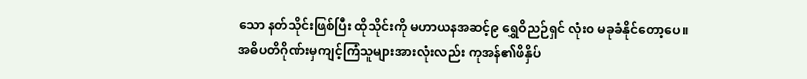သော နတ်သိုင်းဖြစ်ပြီး ထိုသိုင်းကို မဟာယနအဆင့်၉ ရွှေဝိညဉ်ရှင် လုံး၀ မခုခံနိုင်တော့ပေ။
အဓိပတိဂိုဏ်းမှကျင့်ကြံသူများအားလုံးလည်း ကုအန်၏ဖိနှိပ်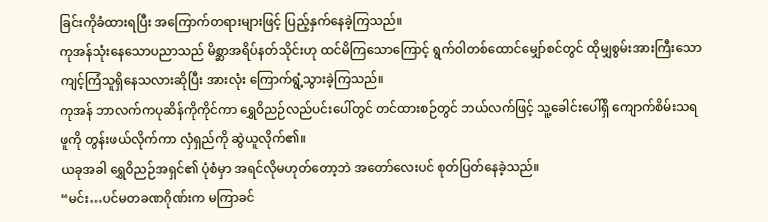ခြင်းကိုခံထားရပြီး အကြောက်တရားများဖြင့် ပြည့်နှက်နေခဲ့ကြသည်။
ကုအန်သုံးနေသောပညာသည် မိစ္ဆာအရိပ်နတ်သိုင်းဟု ထင်မိကြသောကြောင့် ရွက်ဝါတစ်ထောင်မျှော်စင်တွင် ထိုမျှစွမ်းအားကြီးသော ကျင့်ကြံသူရှိနေသလားဆိုပြီး အားလုံး ကြောက်ရွံ့သွားခဲ့ကြသည်။
ကုအန် ဘာလက်ကပုဆိန်ကိုကိုင်ကာ ရွှေဝိညဉ်လည်ပင်းပေါ်တွင် တင်ထားစဉ်တွင် ဘယ်လက်ဖြင့် သူ့ခေါင်းပေါ်ရှိ ကျောက်စိမ်းသရဖူကို တွန်းဖယ်လိုက်ကာ လှံရှည်ကို ဆွဲယူလိုက်၏။
ယခုအခါ ရွှေဝိညဉ်အရှင်၏ ပုံစံမှာ အရင်လိုမဟုတ်တော့ဘဲ အတော်လေးပင် စုတ်ပြတ်နေခဲ့သည်။
“မင်း…ပင်မတခဏဂိုဏ်းက မကြာခင်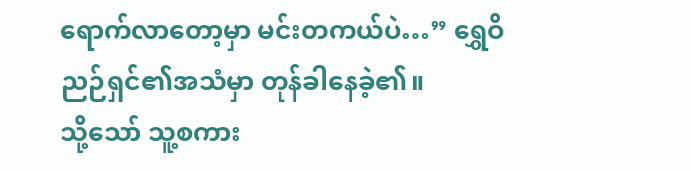ရောက်လာတော့မှာ မင်းတကယ်ပဲ…” ရွှေဝိညဉ်ရှင်၏အသံမှာ တုန်ခါနေခဲ့၏။
သို့သော် သူ့စကား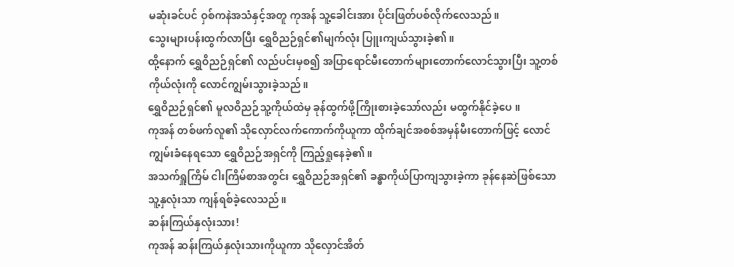မဆုံးခင်ပင် ဝှစ်ကနဲအသံနှင့်အတူ ကုအန် သူ့ခေါင်းအား ပိုင်းဖြတ်ပစ်လိုက်လေသည်။
သွေးများပန်းထွက်လာပြီး ရွှေဝိညဉ်ရှင်၏မျက်လုံး ပြူးကျယ်သွားခဲ့၏။
ထို့နောက် ရွှေဝိညဉ်ရှင်၏ လည်ပင်းမှစ၍ အပြာရောင်မီးတောက်များတောက်လောင်သွားပြီး သူ့တစ်ကိုယ်လုံးကို လောင်ကျွမ်းသွားခဲ့သည်။
ရွှေဝိညဉ်ရှင်၏ မူလဝိညဉ်သူ့ကိုယ်ထဲမှ ခုန်ထွက်ဖို့ကြိုးစားခဲ့သော်လည်း မထွက်နိုင်ခဲ့ပေ။
ကုအန် တစ်ဖက်လူ၏ သိုလှောင်လက်ကောက်ကိုယူကာ ထိုက်ချင်အစစ်အမှန်မီးတောက်ဖြင့် လောင်ကျွမ်းခံနေရသော ရွှေဝိညဉ်အရှင်ကို ကြည့်ရှုနေခဲ့၏။
အသက်ရှူကြိမ် ငါးကြိမ်စာအတွင်း ရွှေဝိညဉ်အရှင်၏ ခန္ဓာကိုယ်ပြာကျသွားခဲ့ကာ ခုန်နေဆဲဖြစ်သော သူ့နှလုံးသာ ကျန်ရစ်ခဲ့လေသည်။
ဆန်းကြယ်နှလုံးသား!
ကုအန် ဆန်းကြယ်နှလုံးသားကိုယူကာ သိုလှောင်အိတ်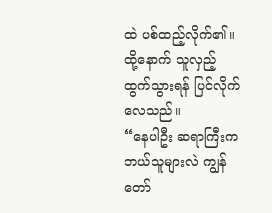ထဲ ပစ်ထည့်လိုက်၏။
ထို့နောက် သူလှည့်ထွက်သွားရန် ပြင်လိုက်လေသည်။
“နေပါဦး ဆရာကြီးကဘယ်သူများလဲ ကျွန်တော်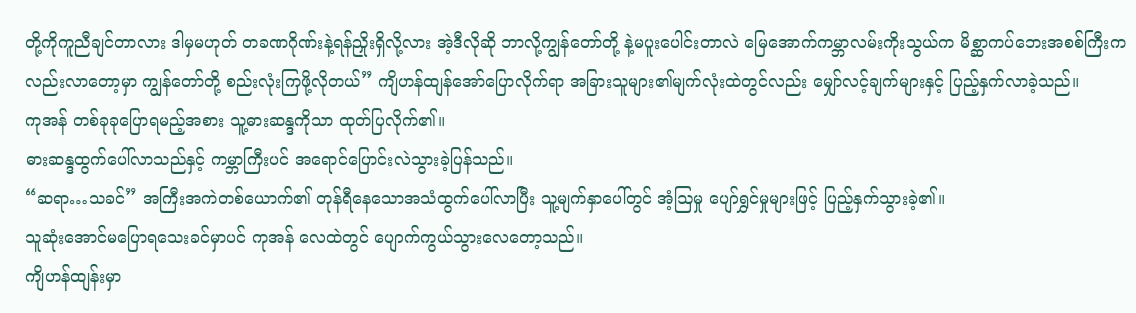တို့ကိုကူညီချင်တာလား ဒါမှမဟုတ် တခဏဂိုဏ်းနဲ့ရန်ညှိုးရှိလို့လား အဲ့ဒီလိုဆို ဘာလို့ကျွန်တော်တို့ နဲ့မပူးပေါင်းတာလဲ မြေအောက်ကမ္ဘာလမ်းကိုးသွယ်က မိစ္ဆာကပ်ဘေးအစစ်ကြီးကလည်းလာတော့မှာ ကျွန်တော်တို့ စည်းလုံးကြဖို့လိုတယ်” ကျိဟန်ထျန်အော်ပြောလိုက်ရာ အခြားသူများ၏မျက်လုံးထဲတွင်လည်း မျှော်လင့်ချက်များနှင့် ပြည့်နှက်လာခဲ့သည်။
ကုအန် တစ်ခုခုပြောရမည့်အစား သူ့ဓားဆန္ဒကိုသာ ထုတ်ပြလိုက်၏။
ဓားဆန္ဒထွက်ပေါ်လာသည်နှင့် ကမ္ဘာကြီးပင် အရောင်ပြောင်းလဲသွားခဲ့ပြန်သည်။
“ဆရာ…သခင်” အကြီးအကဲတစ်ယောက်၏ တုန်ရီနေသောအသံထွက်ပေါ်လာပြီး သူ့မျက်နှာပေါ်တွင် အံ့ဩမှု ပျော်ရွှင်မှုများဖြင့် ပြည့်နှက်သွားခဲ့၏။
သူဆုံးအောင်မပြောရသေးခင်မှာပင် ကုအန် လေထဲတွင် ပျောက်ကွယ်သွားလေတော့သည်။
ကျိဟန်ထျန်းမှာ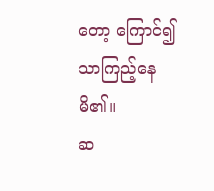တော့ ကြောင်၍သာကြည့်နေမိ၏။
ဆ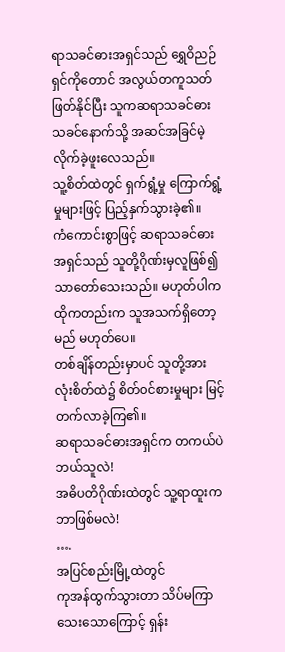ရာသခင်ဓားအရှင်သည် ရွှေဝိညဉ်ရှင်ကိုတောင် အလွယ်တကူသတ်ဖြတ်နိုင်ပြီး သူကဆရာသခင်ဓားသခင်နောက်သို့ အဆင်အခြင်မဲ့လိုက်ခဲ့ဖူးလေသည်။
သူ့စိတ်ထဲတွင် ရှက်ရွံ့မှု ကြောက်ရွံ့မှုများဖြင့် ပြည့်နှက်သွားခဲ့၏။
ကံကောင်းစွာဖြင့် ဆရာသခင်ဓားအရှင်သည် သူတို့ဂိုဏ်းမှလူဖြစ်၍သာတော်သေးသည်။ မဟုတ်ပါက ထိုကတည်းက သူအသက်ရှိတော့မည် မဟုတ်ပေ။
တစ်ချိန်တည်းမှာပင် သူတို့အားလုံးစိတ်ထဲ၌ စိတ်၀င်စားမှုများ မြင့်တက်လာခဲ့ကြ၏။
ဆရာသခင်ဓားအရှင်က တကယ်ပဲဘယ်သူလဲ!
အဓိပတိဂိုဏ်းထဲတွင် သူ့ရာထူးက ဘာဖြစ်မလဲ!
….
အပြင်စည်းမြို့ထဲတွင်
ကုအန်ထွက်သွားတာ သိပ်မကြာသေးသောကြောင့် ရှန်း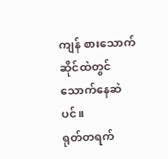ကျန် စားသောက်ဆိုင်ထဲတွင် သောက်နေဆဲပင်။
ရုတ်တရက်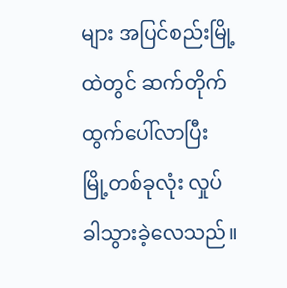များ အပြင်စည်းမြို့ထဲတွင် ဆက်တိုက်ထွက်ပေါ်လာပြီး မြို့တစ်ခုလုံး လှုပ်ခါသွားခဲ့လေသည်။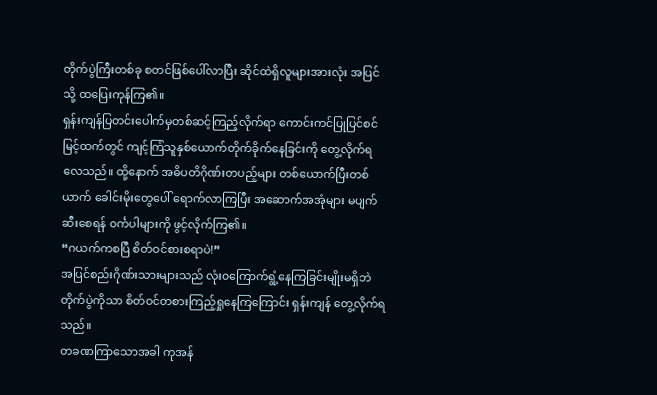တိုက်ပွဲကြီးတစ်ခု စတင်ဖြစ်ပေါ်လာပြီး ဆိုင်ထဲရှိလူများအားလုံး အပြင်သို့ ထပြေးကုန်ကြ၏။
ရှန်းကျန်ပြတင်းပေါက်မှတစ်ဆင့်ကြည့်လိုက်ရာ ကောင်းကင်ပြုပြင်စင်မြင့်ထက်တွင် ကျင့်ကြံသူနှစ်ယောက်တိုက်ခိုက်နေခြင်းကို တွေ့လိုက်ရလေသည်။ ထို့နောက် အဓိပတိဂိုဏ်းတပည့်များ တစ်ယောက်ပြီးတစ်ယာက် ခေါင်းမိုးတွေပေါ် ရောက်လာကြပြီး အဆောက်အအုံများ မပျက်ဆီးစေရန် ၀င်္ကပါများကို ဖွင့်လိုက်ကြ၏။
“ဂယက်ကစပြီ စိတ်ဝင်စားစရာပဲ!”
အပြင်စည်းဂိုဏ်းသားများသည် လုံး၀ကြောက်ရွံ့နေကြခြင်းမျိုးမရှိဘဲ တိုက်ပွဲကိုသာ စိတ်ဝင်တစားကြည့်ရှုနေကြကြောင်း ရှန်းကျန် တွေ့လိုက်ရသည်။
တခဏကြာသောအခါ ကုအန်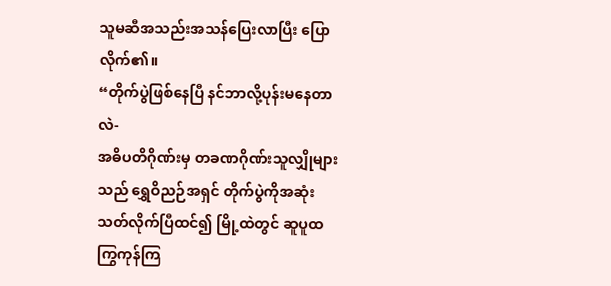သူမဆီအသည်းအသန်ပြေးလာပြီး ပြောလိုက်၏။
“တိုက်ပွဲဖြစ်နေပြီ နင်ဘာလို့ပုန်းမနေတာလဲ-
အဓိပတိဂိုဏ်းမှ တခဏဂိုဏ်းသူလျှိုများသည် ရွှေဝိညဉ်အရှင် တိုက်ပွဲကိုအဆုံးသတ်လိုက်ပြီထင်၍ မြို့ထဲတွင် ဆူပူထကြွကုန်ကြ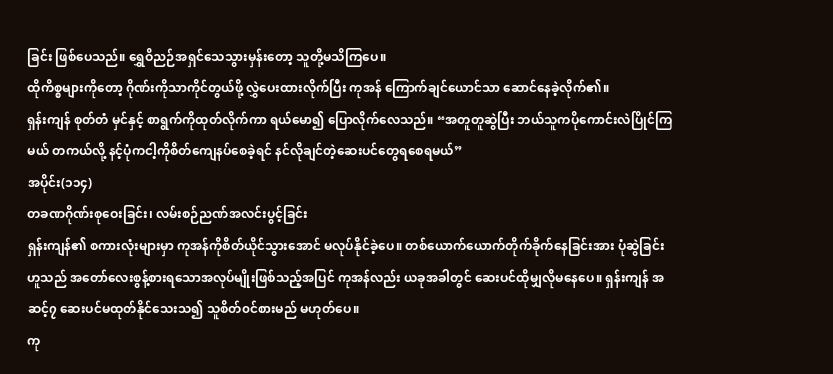ခြင်း ဖြစ်ပေသည်။ ရွှေဝိညဉ်အရှင်သေသွားမှန်းတော့ သူတို့မသိကြပေ။
ထိုကိစ္စများကိုတော့ ဂိုဏ်းကိုသာကိုင်တွယ်ဖို့ လွှဲပေးထားလိုက်ပြီး ကုအန် ကြောက်ချင်ယောင်သာ ဆောင်နေခဲ့လိုက်၏။
ရှန်းကျန် စုတ်တံ မှင်နှင့် စာရွက်ကိုထုတ်လိုက်ကာ ရယ်မော၍ ပြောလိုက်လေသည်။ “အတူတူဆွဲပြီး ဘယ်သူကပိုကောင်းလဲပြိုင်ကြမယ် တကယ်လို့ နင့်ပုံကငါ့ကိုစိတ်ကျေနပ်စေခဲ့ရင် နင်လိုချင်တဲ့ဆေးပင်တွေရစေရမယ်”
အပိုင်း(၁၁၄)
တခဏဂိုဏ်းစုဝေးခြင်း၊ လမ်းစဉ်ညဏ်အလင်းပွင့်ခြင်း
ရှန်းကျန်၏ စကားလုံးများမှာ ကုအန်ကိုစိတ်ယိုင်သွားအောင် မလုပ်နိုင်ခဲ့ပေ။ တစ်ယောက်ယောက်တိုက်ခိုက်နေခြင်းအား ပုံဆွဲခြင်းဟူသည် အတော်လေးစွန့်စားရသောအလုပ်မျိုးဖြစ်သည့်အပြင် ကုအန်လည်း ယခုအခါတွင် ဆေးပင်ထိုမျှလိုမနေပေ။ ရှန်းကျန် အဆင့်၇ ဆေးပင်မထုတ်နိုင်သေးသ၍ သူစိတ်၀င်စားမည် မဟုတ်ပေ။
ကု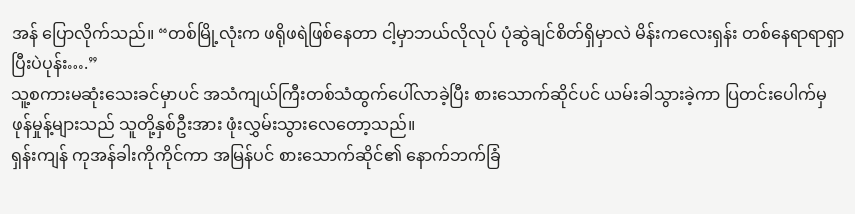အန် ပြောလိုက်သည်။ “တစ်မြို့လုံးက ဖရိုဖရဲဖြစ်နေတာ ငါ့မှာဘယ်လိုလုပ် ပုံဆွဲချင်စိတ်ရှိမှာလဲ မိန်းကလေးရှန်း တစ်နေရာရာရှာပြီးပဲပုန်း….”
သူ့စကားမဆုံးသေးခင်မှာပင် အသံကျယ်ကြီးတစ်သံထွက်ပေါ်လာခဲ့ပြီး စားသောက်ဆိုင်ပင် ယမ်းခါသွားခဲ့ကာ ပြတင်းပေါက်မှဖုန်မှုန့်များသည် သူတို့နှစ်ဦးအား ဖုံးလွှမ်းသွားလေတော့သည်။
ရှန်းကျန် ကုအန်ခါးကိုကိုင်ကာ အမြန်ပင် စားသောက်ဆိုင်၏ နောက်ဘက်ခြံ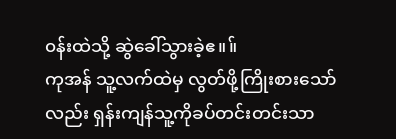၀န်းထဲသို့ ဆွဲခေါ်သွားခဲ့ဧ။။်
ကုအန် သူ့လက်ထဲမှ လွတ်ဖို့ကြိုးစားသော်လည်း ရှန်းကျန်သူ့ကိုခပ်တင်းတင်းသာ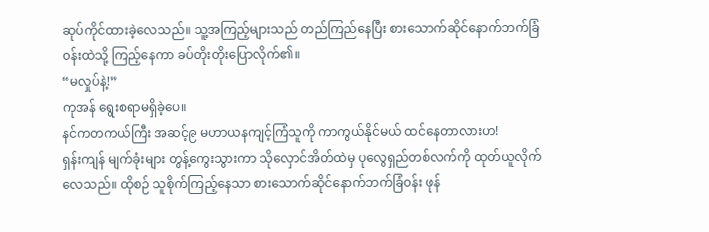ဆုပ်ကိုင်ထားခဲ့လေသည်။ သူ့အကြည့်များသည် တည်ကြည်နေပြီး စားသောက်ဆိုင်နောက်ဘက်ခြံ၀န်းထဲသို့ ကြည့်နေကာ ခပ်တိုးတိုးပြောလိုက်၏။
“မလှုပ်နဲ့!”
ကုအန် ရွေးစရာမရှိခဲ့ပေ။
နင်ကတကယ်ကြီး အဆင့်၉ မဟာယနကျင့်ကြံသူကို ကာကွယ်နိုင်မယ် ထင်နေတာလားဟ!
ရှန်းကျန် မျက်ခုံးများ တွန့်ကွေးသွားကာ သိုလှောင်အိတ်ထဲမှ ပုလွေရှည်တစ်လက်ကို ထုတ်ယူလိုက်လေသည်။ ထိုစဉ် သူစိုက်ကြည့်နေသာ စားသောက်ဆိုင်နောက်ဘက်ခြံ၀န်း ဖုန်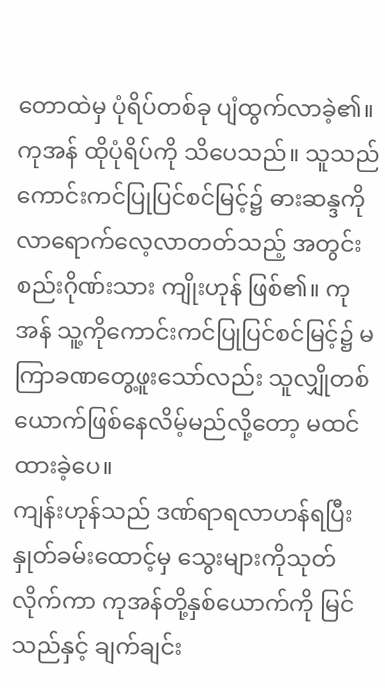တောထဲမှ ပုံရိပ်တစ်ခု ပျံထွက်လာခဲ့၏။
ကုအန် ထိုပုံရိပ်ကို သိပေသည်။ သူသည် ကောင်းကင်ပြုပြင်စင်မြင့်၌ ဓားဆန္ဒကို လာရောက်လေ့လာတတ်သည့် အတွင်းစည်းဂိုဏ်းသား ကျိုးဟုန် ဖြစ်၏။ ကုအန် သူ့ကိုကောင်းကင်ပြုပြင်စင်မြင့်၌ မကြာခဏတွေ့ဖူးသော်လည်း သူလျှိုတစ်ယောက်ဖြစ်နေလိမ့်မည်လို့တော့ မထင်ထားခဲ့ပေ။
ကျန်းဟုန်သည် ဒဏ်ရာရလာဟန်ရပြီး နှုတ်ခမ်းထောင့်မှ သွေးများကိုသုတ်လိုက်ကာ ကုအန်တို့နှစ်ယောက်ကို မြင်သည်နှင့် ချက်ချင်း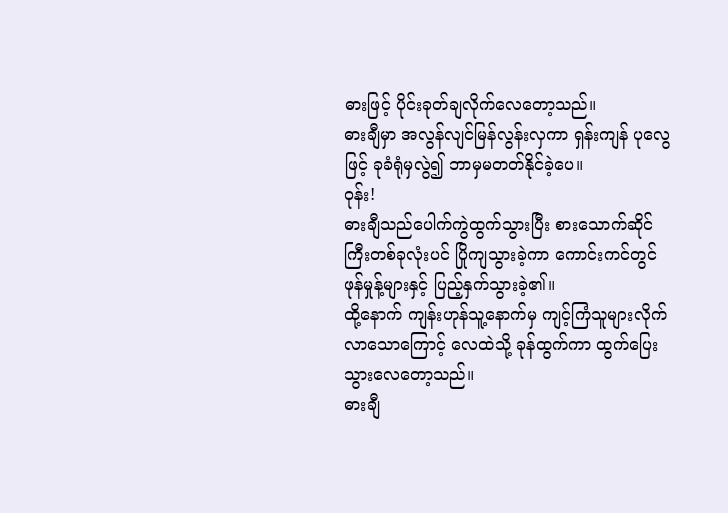ဓားဖြင့် ပိုင်းခုတ်ချလိုက်လေတော့သည်။
ဓားချီမှာ အလွန်လျင်မြန်လွန်းလှကာ ရှန်းကျန် ပုလွေဖြင့် ခုခံရုံမှလွဲ၍ ဘာမှမတတ်နိုင်ခဲ့ပေ။
ဝုန်း!
ဓားချီသည်ပေါက်ကွဲထွက်သွားပြီး စားသောက်ဆိုင်ကြီးတစ်ခုလုံးပင် ပြိုကျသွားခဲ့ကာ ကောင်းကင်တွင် ဖုန်မှုန့်များနှင့် ပြည့်နှက်သွားခဲ့၏။
ထို့နောက် ကျန်းဟုန်သူ့နောက်မှ ကျင့်ကြံသူများလိုက်လာသောကြောင့် လေထဲသို့ ခုန်ထွက်ကာ ထွက်ပြေးသွားလေတော့သည်။
ဓားချီ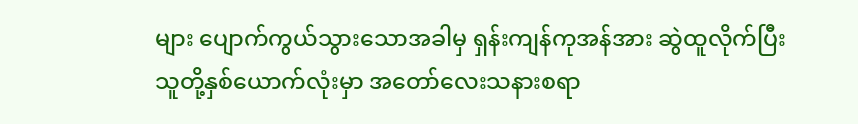များ ပျောက်ကွယ်သွားသောအခါမှ ရှန်းကျန်ကုအန်အား ဆွဲထူလိုက်ပြီး သူတို့နှစ်ယောက်လုံးမှာ အတော်လေးသနားစရာ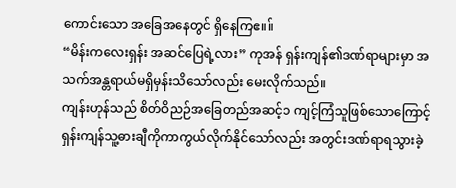ကောင်းသော အခြေအနေတွင် ရှိနေကြဧ။။်
“မိန်းကလေးရှန်း အဆင်ပြေရဲ့လား” ကုအန် ရှန်းကျန်၏ဒဏ်ရာများမှာ အသက်အန္တရာယ်မရှိမှန်းသိသော်လည်း မေးလိုက်သည်။
ကျန်းဟုန်သည် စိတ်ဝိညဉ်အခြေတည်အဆင့်၁ ကျင့်ကြံသူဖြစ်သောကြောင့် ရှန်းကျန်သူ့ဓားချီကိုကာကွယ်လိုက်နိုင်သော်လည်း အတွင်းဒဏ်ရာရသွားခဲ့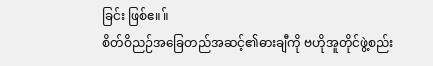ခြင်း ဖြစ်ဧ။။်
စိတ်ဝိညဉ်အခြေတည်အဆင့်၏ဓားချီကို ဗဟိုအူတိုင်ဖွဲ့စည်း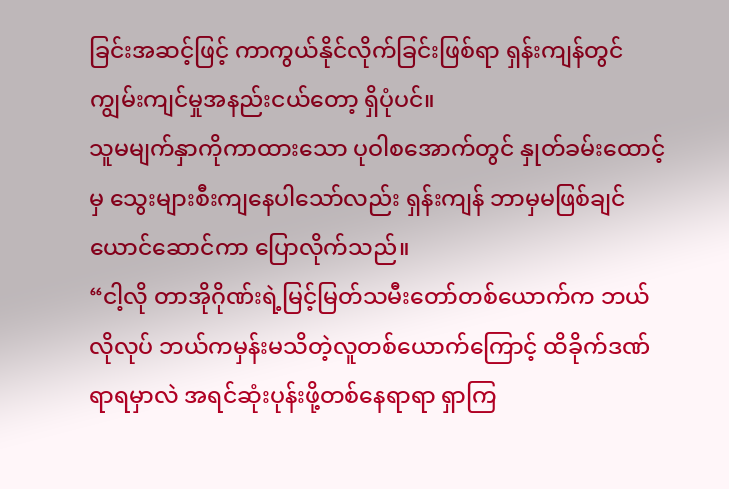ခြင်းအဆင့်ဖြင့် ကာကွယ်နိုင်လိုက်ခြင်းဖြစ်ရာ ရှန်းကျန်တွင် ကျွမ်းကျင်မှုအနည်းငယ်တော့ ရှိပုံပင်။
သူမမျက်နှာကိုကာထားသော ပုဝါစအောက်တွင် နှုတ်ခမ်းထောင့်မှ သွေးများစီးကျနေပါသော်လည်း ရှန်းကျန် ဘာမှမဖြစ်ချင်ယောင်ဆောင်ကာ ပြောလိုက်သည်။
“ငါ့လို တာအိုဂိုဏ်းရဲ့မြင့်မြတ်သမီးတော်တစ်ယောက်က ဘယ်လိုလုပ် ဘယ်ကမှန်းမသိတဲ့လူတစ်ယောက်ကြောင့် ထိခိုက်ဒဏ်ရာရမှာလဲ အရင်ဆုံးပုန်းဖို့တစ်နေရာရာ ရှာကြ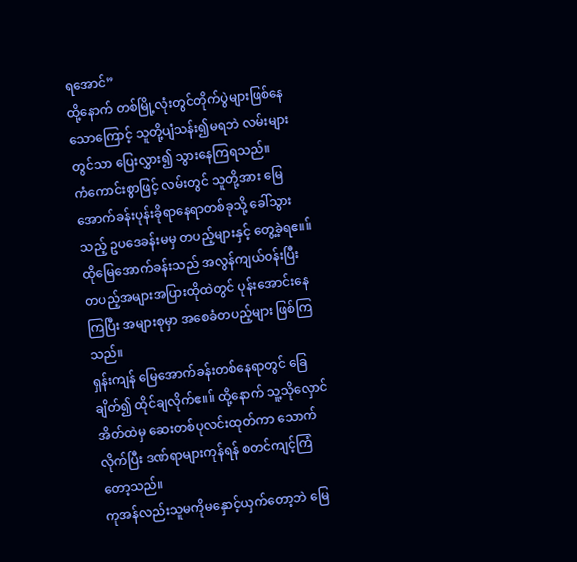ရအောင်”
ထို့နောက် တစ်မြို့လုံးတွင်တိုက်ပွဲများဖြစ်နေသောကြောင့် သူတို့ပျံသန်း၍မရဘဲ လမ်းများတွင်သာ ပြေးလွှား၍ သွားနေကြရသည်။
ကံကောင်းစွာဖြင့် လမ်းတွင် သူတို့အား မြေအောက်ခန်းပုန်းခိုရာနေရာတစ်ခုသို့ ခေါ်သွားသည့် ဥပဒေခန်းမမှ တပည့်များနှင့် တွေ့ခဲ့ရဧ။။် ထိုမြေအောက်ခန်းသည် အလွန်ကျယ်၀န်းပြီး တပည့်အများအပြားထိုထဲတွင် ပုန်းအောင်းနေကြပြီး အများစုမှာ အစေခံတပည့်များ ဖြစ်ကြသည်။
ရှန်းကျန် မြေအောက်ခန်းတစ်နေရာတွင် ခြေချိတ်၍ ထိုင်ချလိုက်ဧ။။် ထို့နောက် သူ့သိုလှောင်အိတ်ထဲမှ ဆေးတစ်ပုလင်းထုတ်ကာ သောက်လိုက်ပြီး ဒဏ်ရာများကုန်ရန် စတင်ကျင့်ကြံတော့သည်။
ကုအန်လည်းသူမကိုမနှောင့်ယှက်တော့ဘဲ မြေ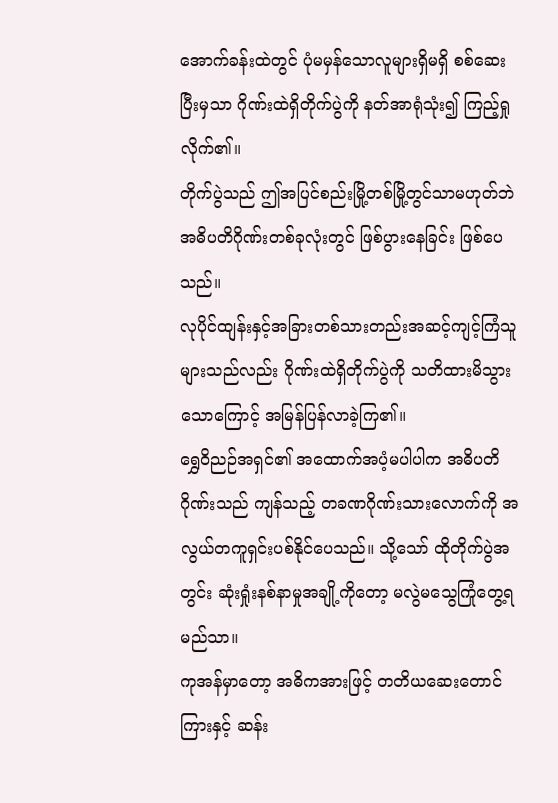အောက်ခန်းထဲတွင် ပုံမမှန်သောလူများရှိမရှိ စစ်ဆေးပြီးမှသာ ဂိုဏ်းထဲရှိတိုက်ပွဲကို နတ်အာရုံသုံး၍ ကြည့်ရှုလိုက်၏။
တိုက်ပွဲသည် ဤအပြင်စည်းမြို့တစ်မြို့တွင်သာမဟုတ်ဘဲ အဓိပတိဂိုဏ်းတစ်ခုလုံးတွင် ဖြစ်ပွားနေခြင်း ဖြစ်ပေသည်။
လုပိုင်ထျန်းနှင့်အခြားတစ်သားတည်းအဆင့်ကျင့်ကြံသူများသည်လည်း ဂိုဏ်းထဲရှိတိုက်ပွဲကို သတိထားမိသွားသောကြောင့် အမြန်ပြန်လာခဲ့ကြ၏။
ရွှေဝိညဉ်အရှင်၏ အထောက်အပံ့မပါပါက အဓိပတိဂိုဏ်းသည် ကျန်သည့် တခဏဂိုဏ်းသားလောက်ကို အလွယ်တကူရှင်းပစ်နိုင်ပေသည်။ သို့သော် ထိုတိုက်ပွဲအတွင်း ဆုံးရှုံးနစ်နာမှုအချို့ကိုတော့ မလွဲမသွေကြုံတွေ့ရမည်သာ။
ကုအန်မှာတော့ အဓိကအားဖြင့် တတိယဆေးတောင်ကြားနှင့် ဆန်း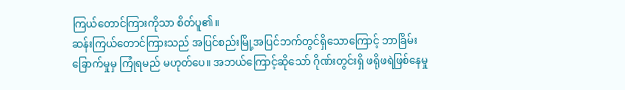ကြယ်တောင်ကြားကိုသာ စိတ်ပူ၏။
ဆန်းကြယ်တောင်ကြားသည် အပြင်စည်းမြို့အပြင်ဘက်တွင်ရှိသောကြောင့် ဘာခြိမ်းခြောက်မှုမှ ကြုံရမည် မဟုတ်ပေ။ အဘယ်ကြောင့်ဆိုသော် ဂိုဏ်းတွင်းရှိ ဖရိုဖရဲဖြစ်နေမှု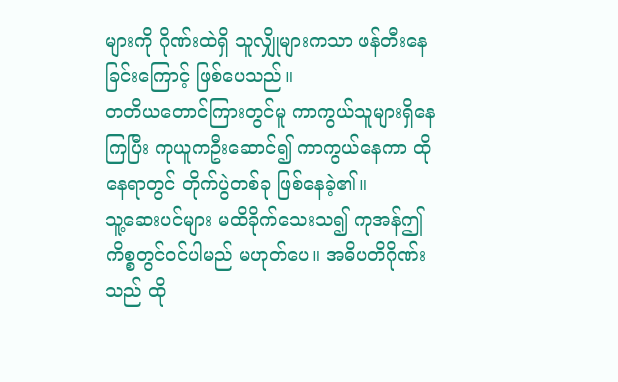များကို ဂိုဏ်းထဲရှိ သူလျှိုများကသာ ဖန်တီးနေခြင်းကြောင့် ဖြစ်ပေသည်။
တတိယတောင်ကြားတွင်မူ ကာကွယ်သူများရှိနေကြပြီး ကုယူကဦးဆောင်၍ ကာကွယ်နေကာ ထိုနေရာတွင် တိုက်ပွဲတစ်ခု ဖြစ်နေခဲ့၏။
သူ့ဆေးပင်များ မထိခိုက်သေးသ၍ ကုအန်ဤကိစ္စတွင်၀င်ပါမည် မဟုတ်ပေ။ အဓိပတိဂိုဏ်းသည် ထို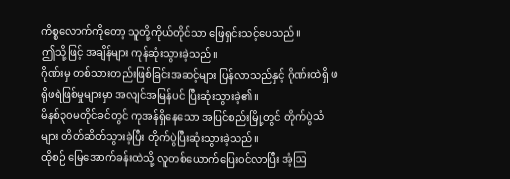ကိစ္စလောက်ကိုတော့ သူတို့ကိုယ်တိုင်သာ ဖြေရှင်းသင့်ပေသည်။
ဤသို့ဖြင့် အချိန်များ ကုန်ဆုံးသွားခဲ့သည်။
ဂိုဏ်းမှ တစ်သားတည်းဖြစ်ခြင်းအဆင့်များ ပြန်လာသည်နှင့် ဂိုဏ်းထဲရှိ ဖရိုဖရဲဖြစ်မှုများမှာ အလျင်အမြန်ပင် ပြီးဆုံးသွားခဲ့၏။
မိနစ်၃၀မတိုင်ခင်တွင် ကုအန်ရှိနေသော အပြင်စည်းမြို့တွင် တိုက်ပွဲသံများ တိတ်ဆိတ်သွားခဲ့ပြီး တိုက်ပွဲပြီးဆုံးသွားခဲ့သည်။
ထိုစဉ် မြေအောက်ခန်းထဲသို့ လူတစ်ယောက်ပြေး၀င်လာပြီး အံ့ဩ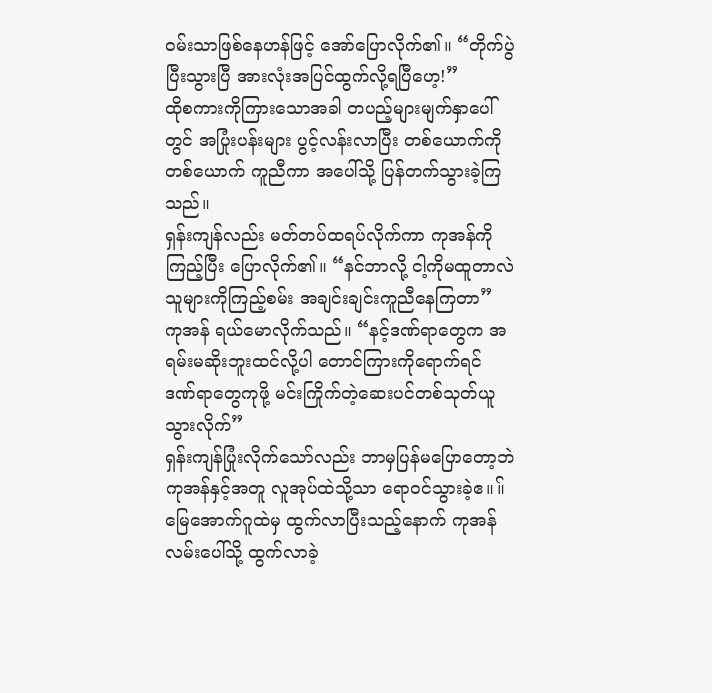၀မ်းသာဖြစ်နေဟန်ဖြင့် အော်ပြောလိုက်၏။ “တိုက်ပွဲပြီးသွားပြီ အားလုံးအပြင်ထွက်လို့ရပြီဟေ့!”
ထိုစကားကိုကြားသောအခါ တပည့်များမျက်နှာပေါ်တွင် အပြုံးပန်းများ ပွင့်လန်းလာပြီး တစ်ယောက်ကိုတစ်ယောက် ကူညီကာ အပေါ်သို့ ပြန်တက်သွားခဲ့ကြသည်။
ရှန်းကျန်လည်း မတ်တပ်ထရပ်လိုက်ကာ ကုအန်ကိုကြည့်ပြီး ပြောလိုက်၏။ “နင်ဘာလို့ ငါ့ကိုမထူတာလဲ သူများကိုကြည့်စမ်း အချင်းချင်းကူညီနေကြတာ”
ကုအန် ရယ်မောလိုက်သည်။ “နင့်ဒဏ်ရာတွေက အရမ်းမဆိုးဘူးထင်လို့ပါ တောင်ကြားကိုရောက်ရင် ဒဏ်ရာတွေကုဖို့ မင်းကြိုက်တဲ့ဆေးပင်တစ်သုတ်ယူသွားလိုက်”
ရှန်းကျန်ပြုံးလိုက်သော်လည်း ဘာမှပြန်မပြောတော့ဘဲ ကုအန်နှင့်အတူ လူအုပ်ထဲသို့သာ ရော၀င်သွားခဲ့ဧ။။်
မြေအောက်ဂူထဲမှ ထွက်လာပြီးသည့်နောက် ကုအန် လမ်းပေါ်သို့ ထွက်လာခဲ့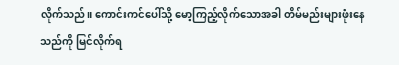လိုက်သည်။ ကောင်းကင်ပေါ်သို့ မော့ကြည့်လိုက်သောအခါ တိမ်မည်းများဖုံးနေသည်ကို မြင်လိုက်ရ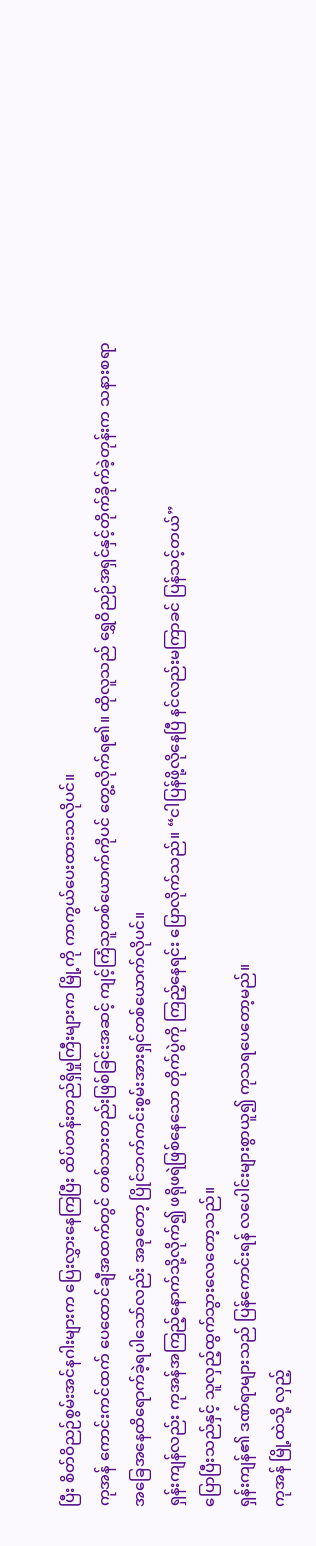ပြီး စိတ်ဝိညဉ်စွမ်းအင်နဂါးများက ပြေးလွှားနေကြပြီး ထိပ်တန်းတည်ရှိမှုကြီးများက မြို့ကို ကာကွယ်ပေးထားသလိုပင်။
ကုအန် ကောင်းကင်ထက် ပေထောင်ချီအထက်တွင် တစ်သားတည်းဖြစ်ခြင်းအဆင့် ကျင့်ကြံသူတစ်ယောက်ကိုပင် တွေ့လိုက်ရ၏။ ထိုလူသည် ရွှေဝိညဉ်အရှင်နှင့်တိုက်ခိုက်ခဲ့တုန်းက သနားစရာအခြေအနေထိရောက်ခဲ့ရပါသော်လည်း အခုတော့ ပြိုင်ဘက်ကင်းစွမ်းအားရှင်တစ်ယောက်လိုပင်။
ရှန်းကျန်လည်း ကုအန်အကြည့်နောက်သို့လိုက်၍ ဖရိုဖရဲဖြစ်နေသော တိုက်ပွဲကို ကြည့်နေရင်း ပြောလိုက်သည်။ “ငါပြန်ဖို့လိုနေပြီ နင်လည်းမကြာခင် ပြန်သင့်တယ်”
ပြောပြီးသည်နှင့် သူလှည့်ထွက်သွားလေတော့သည်။
ရှန်းကျန်၏ ဒဏ်ရာများသည် ပြန်ကောင်းရန် လပေါင်းများစွာယူ၍ ကုသရပေတော့မည်။
ကုအန် မြို့ထဲသို့ လှည့်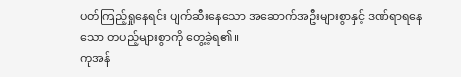ပတ်ကြည့်ရှုနေရင်း ပျက်ဆီးနေသော အဆောက်အဦးများစွာနှင့် ဒဏ်ရာရနေသော တပည့်များစွာကို တွေ့ခဲ့ရ၏။
ကုအန်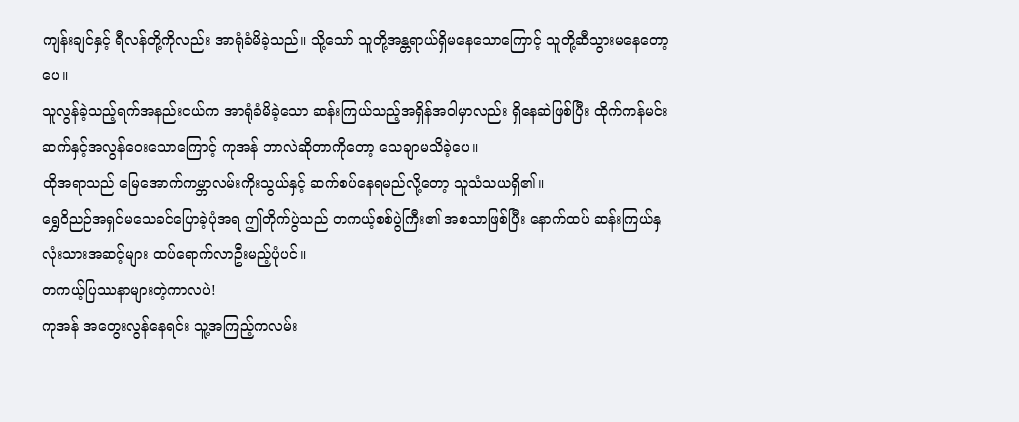ကျန်းချင်နှင့် ရီလန်တို့ကိုလည်း အာရုံခံမိခဲ့သည်။ သို့သော် သူတို့အန္တရာယ်ရှိမနေသောကြောင့် သူတို့ဆီသွားမနေတော့ပေ။
သူလွန်ခဲ့သည့်ရက်အနည်းငယ်က အာရုံခံမိခဲ့သော ဆန်းကြယ်သည့်အရှိန်အဝါမှာလည်း ရှိနေဆဲဖြစ်ပြီး ထိုက်ကန်မင်းဆက်နှင့်အလွန်ဝေးသောကြောင့် ကုအန် ဘာလဲဆိုတာကိုတော့ သေချာမသိခဲ့ပေ။
ထိုအရာသည် မြေအောက်ကမ္ဘာလမ်းကိုးသွယ်နှင့် ဆက်စပ်နေရမည်လို့တော့ သူသံသယရှိ၏။
ရွှေဝိညဉ်အရှင်မသေခင်ပြောခဲ့ပုံအရ ဤတိုက်ပွဲသည် တကယ့်စစ်ပွဲကြီး၏ အစသာဖြစ်ပြီး နောက်ထပ် ဆန်းကြယ်နှလုံးသားအဆင့်များ ထပ်ရောက်လာဦးမည့်ပုံပင်။
တကယ့်ပြဿနာများတဲ့ကာလပဲ!
ကုအန် အတွေးလွန်နေရင်း သူ့အကြည့်ကလမ်း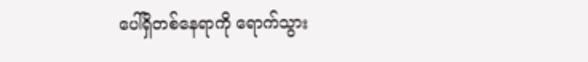ပေါ်ရှိတစ်နေရာကို ရောက်သွား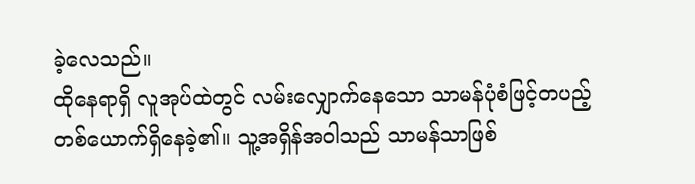ခဲ့လေသည်။
ထိုနေရာရှိ လူအုပ်ထဲတွင် လမ်းလျှောက်နေသော သာမန်ပုံစံဖြင့်တပည့်တစ်ယောက်ရှိနေခဲ့၏။ သူ့အရှိန်အဝါသည် သာမန်သာဖြစ်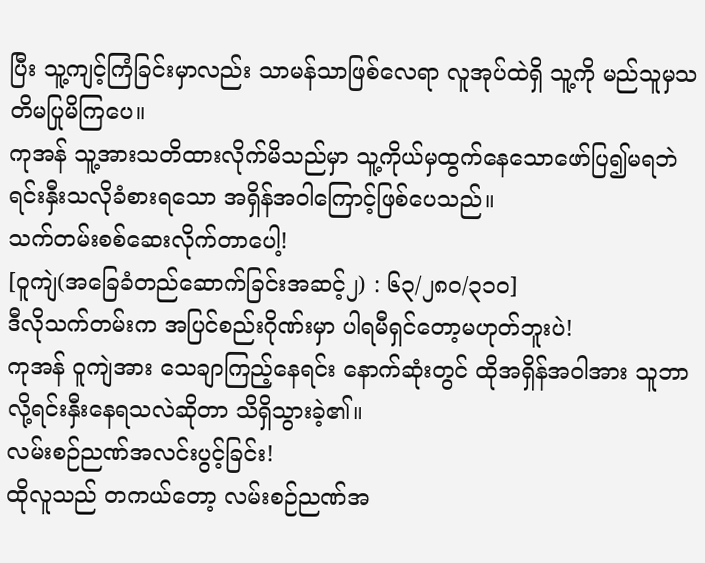ပြီး သူ့ကျင့်ကြံခြင်းမှာလည်း သာမန်သာဖြစ်လေရာ လူအုပ်ထဲရှိ သူ့ကို မည်သူမှသတိမပြုမိကြပေ။
ကုအန် သူ့အားသတိထားလိုက်မိသည်မှာ သူ့ကိုယ်မှထွက်နေသောဖော်ပြ၍မရဘဲ ရင်းနှီးသလိုခံစားရသော အရှိန်အဝါကြောင့်ဖြစ်ပေသည်။
သက်တမ်းစစ်ဆေးလိုက်တာပေါ့!
[ဝူကျဲ(အခြေခံတည်ဆောက်ခြင်းအဆင့်၂) : ၆၃/၂၈၀/၃၁၀]
ဒီလိုသက်တမ်းက အပြင်စည်းဂိုဏ်းမှာ ပါရမီရှင်တော့မဟုတ်ဘူးပဲ!
ကုအန် ဝူကျဲအား သေချာကြည့်နေရင်း နောက်ဆုံးတွင် ထိုအရှိန်အဝါအား သူဘာလို့ရင်းနှီးနေရသလဲဆိုတာ သိရှိသွားခဲ့၏။
လမ်းစဉ်ညဏ်အလင်းပွင့်ခြင်း!
ထိုလူသည် တကယ်တော့ လမ်းစဉ်ညဏ်အ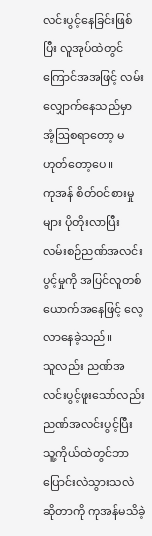လင်းပွင့်နေခြင်းဖြစ်ပြီး လူအုပ်ထဲတွင် ကြောင်အအဖြင့် လမ်းလျှောက်နေသည်မှာ အံ့ဩစရာတော့ မဟုတ်တော့ပေ။
ကုအန် စိတ်ဝင်စားမှုများ ပိုတိုးလာပြီး လမ်းစဉ်ညဏ်အလင်းပွင့်မှုကို အပြင်လူတစ်ယောက်အနေဖြင့် လေ့လာနေခဲ့သည်။
သူလည်း ညဏ်အလင်းပွင့်ဖူးသော်လည်း ညဏ်အလင်းပွင့်ပြီး သူ့ကိုယ်ထဲတွင်ဘာပြောင်းလဲသွားသလဲ ဆိုတာကို ကုအန်မသိခဲ့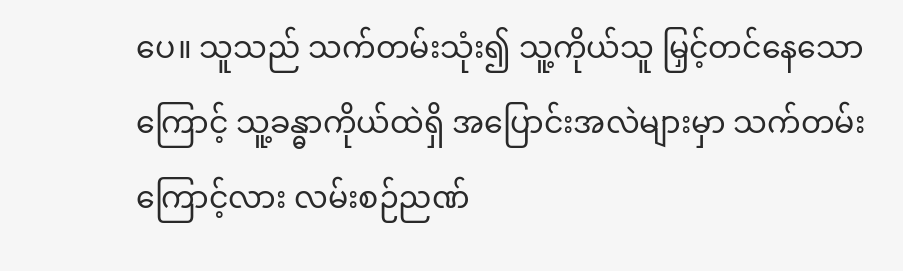ပေ။ သူသည် သက်တမ်းသုံး၍ သူ့ကိုယ်သူ မြှင့်တင်နေသောကြောင့် သူ့ခန္ဓာကိုယ်ထဲရှိ အပြောင်းအလဲများမှာ သက်တမ်းကြောင့်လား လမ်းစဉ်ညဏ်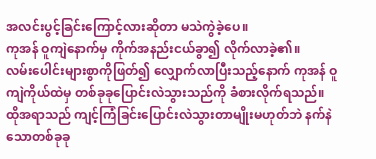အလင်းပွင့်ခြင်းကြောင့်လားဆိုတာ မသဲကွဲခဲ့ပေ။
ကုအန် ဝူကျဲနောက်မှ ကိုက်အနည်းငယ်ခွာ၍ လိုက်လာခဲ့၏။
လမ်းပေါင်းများစွာကိုဖြတ်၍ လျှောက်လာပြီးသည့်နောက် ကုအန် ဝူကျဲကိုယ်ထဲမှ တစ်ခုခုပြောင်းလဲသွားသည်ကို ခံစားလိုက်ရသည်။ ထိုအရာသည် ကျင့်ကြံခြင်းပြောင်းလဲသွားတာမျိုးမဟုတ်ဘဲ နက်နဲသောတစ်ခုခု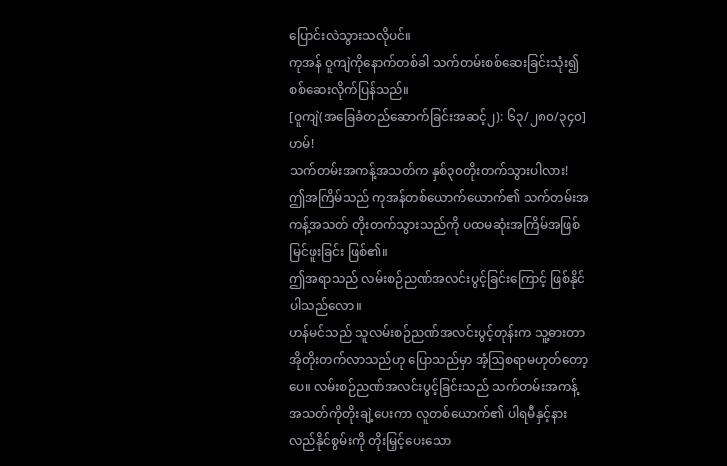ပြောင်းလဲသွားသလိုပင်။
ကုအန် ဝူကျဲကိုနောက်တစ်ခါ သက်တမ်းစစ်ဆေးခြင်းသုံး၍ စစ်ဆေးလိုက်ပြန်သည်။
[ဝူကျဲ(အခြေခံတည်ဆောက်ခြင်းအဆင့်၂): ၆၃/၂၈၀/၃၄၀]
ဟမ်!
သက်တမ်းအကန့်အသတ်က နှစ်၃၀တိုးတက်သွားပါလား!
ဤအကြိမ်သည် ကုအန်တစ်ယောက်ယောက်၏ သက်တမ်းအကန့်အသတ် တိုးတက်သွားသည်ကို ပထမဆုံးအကြိမ်အဖြစ် မြင်ဖူးခြင်း ဖြစ်၏။
ဤအရာသည် လမ်းစဉ်ညဏ်အလင်းပွင့်ခြင်းကြောင့် ဖြစ်နိုင်ပါသည်လော။
ဟန်မင်သည် သူလမ်းစဉ်ညဏ်အလင်းပွင့်တုန်းက သူ့ဓားတာအိုတိုးတက်လာသည်ဟု ပြောသည်မှာ အံ့ဩစရာမဟုတ်တော့ပေ။ လမ်းစဉ်ညဏ်အလင်းပွင့်ခြင်းသည် သက်တမ်းအကန့်အသတ်ကိုတိုးချဲ့ပေးကာ လူတစ်ယောက်၏ ပါရမီနှင့်နားလည်နိုင်စွမ်းကို တိုးမြှင့်ပေးသော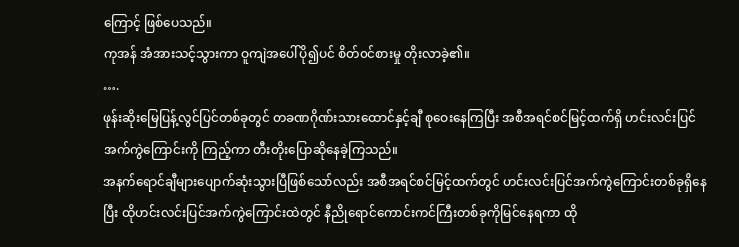ကြောင့် ဖြစ်ပေသည်။
ကုအန် အံအားသင့်သွားကာ ဝူကျဲအပေါ်ပို၍ပင် စိတ်၀င်စားမှု တိုးလာခဲ့၏။
….
ဖုန်းဆိုးမြေပြန့်လွင်ပြင်တစ်ခုတွင် တခဏဂိုဏ်းသားထောင်နှင့်ချီ စုဝေးနေကြပြီး အစီအရင်စင်မြင့်ထက်ရှိ ဟင်းလင်းပြင်အက်ကွဲကြောင်းကို ကြည့်ကာ တီးတိုးပြောဆိုနေခဲ့ကြသည်။
အနက်ရောင်ချီများပျောက်ဆုံးသွားပြီဖြစ်သော်လည်း အစီအရင်စင်မြင့်ထက်တွင် ဟင်းလင်းပြင်အက်ကွဲကြောင်းတစ်ခုရှိနေပြီး ထိုဟင်းလင်းပြင်အက်ကွဲကြောင်းထဲတွင် နီညိုရောင်ကောင်းကင်ကြီးတစ်ခုကိုမြင်နေရကာ ထို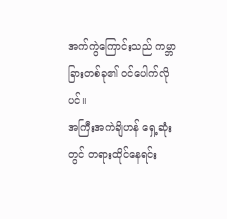အက်ကွဲကြောင်းသည် ကမ္ဘာခြားတစ်ခု၏ ၀င်ပေါက်လိုပင်။
အကြီးအကဲချိဟန် ရှေ့ဆုံးတွင် တရားထိုင်နေရင်း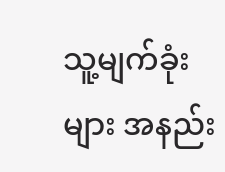သူ့မျက်ခုံးများ အနည်း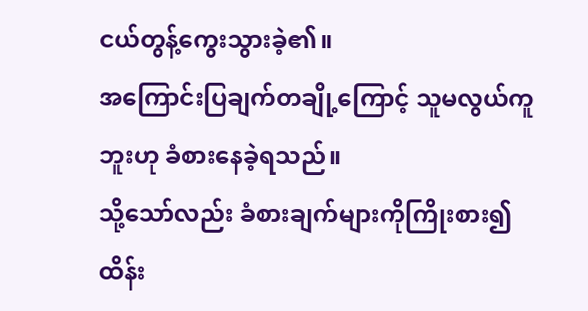ငယ်တွန့်ကွေးသွားခဲ့၏။
အကြောင်းပြချက်တချို့ကြောင့် သူမလွယ်ကူဘူးဟု ခံစားနေခဲ့ရသည်။
သို့သော်လည်း ခံစားချက်များကိုကြိုးစား၍ ထိန်း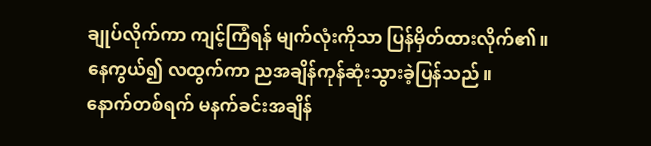ချုပ်လိုက်ကာ ကျင့်ကြံရန် မျက်လုံးကိုသာ ပြန်မှိတ်ထားလိုက်၏။
နေကွယ်၍ လထွက်ကာ ညအချိန်ကုန်ဆုံးသွားခဲ့ပြန်သည်။
နောက်တစ်ရက် မနက်ခင်းအချိန်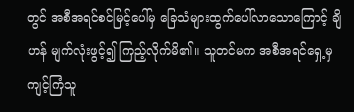တွင် အစီအရင်စင်မြင့်ပေါ်မှ ခြေသံများထွက်ပေါ်လာသောကြောင့် ချိဟန် မျက်လုံးဖွင့်၍ ကြည့်လိုက်မိ၏။ သူတင်မက အစီအရင်ရှေ့မှ ကျင့်ကြံသူ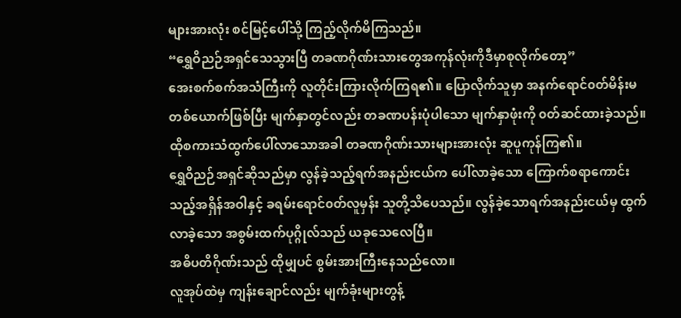များအားလုံး စင်မြင့်ပေါ်သို့ ကြည့်လိုက်မိကြသည်။
“ရွှေဝိညဉ်အရှင်သေသွားပြီ တခဏဂိုဏ်းသားတွေအကုန်လုံးကိုဒီမှာစုလိုက်တော့”
အေးစက်စက်အသံကြီးကို လူတိုင်းကြားလိုက်ကြရ၏။ ပြောလိုက်သူမှာ အနက်ရောင်၀တ်မိန်းမတစ်ယောက်ဖြစ်ပြီး မျက်နှာတွင်လည်း တခဏပန်းပုံပါသော မျက်နှာဖုံးကို ၀တ်ဆင်ထားခဲ့သည်။
ထိုစကားသံထွက်ပေါ်လာသောအခါ တခဏဂိုဏ်းသားများအားလုံး ဆူပူကုန်ကြ၏။
ရွှေဝိညဉ်အရှင်ဆိုသည်မှာ လွန်ခဲ့သည့်ရက်အနည်းငယ်က ပေါ်လာခဲ့သော ကြောက်စရာကောင်းသည့်အရှိန်အဝါနှင့် ခရမ်းရောင်၀တ်လူမှန်း သူတို့သိပေသည်။ လွန်ခဲ့သောရက်အနည်းငယ်မှ ထွက်လာခဲ့သော အစွမ်းထက်ပုဂ္ဂိုလ်သည် ယခုသေလေပြီ။
အဓိပတိဂိုဏ်းသည် ထိုမျှပင် စွမ်းအားကြီးနေသည်လော။
လူအုပ်ထဲမှ ကျန်းချောင်လည်း မျက်ခုံးများတွန့်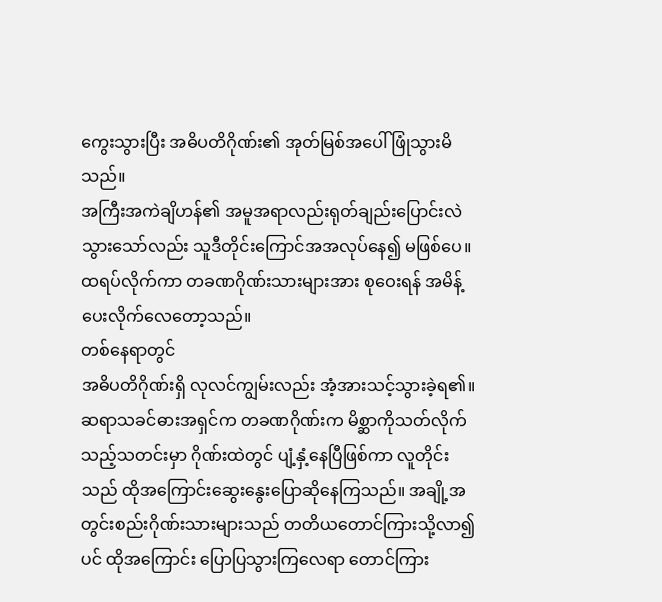ကွေးသွားပြီး အဓိပတိဂိုဏ်း၏ အုတ်မြစ်အပေါ် ဖြုံသွားမိသည်။
အကြီးအကဲချိဟန်၏ အမူအရာလည်းရုတ်ချည်းပြောင်းလဲသွားသော်လည်း သူဒီတိုင်းကြောင်အအလုပ်နေ၍ မဖြစ်ပေ။ ထရပ်လိုက်ကာ တခဏဂိုဏ်းသားများအား စုဝေးရန် အမိန့်ပေးလိုက်လေတော့သည်။
တစ်နေရာတွင်
အဓိပတိဂိုဏ်းရှိ လုလင်ကျွမ်းလည်း အံ့အားသင့်သွားခဲ့ရ၏။
ဆရာသခင်ဓားအရှင်က တခဏဂိုဏ်းက မိစ္ဆာကိုသတ်လိုက်သည့်သတင်းမှာ ဂိုဏ်းထဲတွင် ပျံ့နှံ့နေပြီဖြစ်ကာ လူတိုင်းသည် ထိုအကြောင်းဆွေးနွေးပြောဆိုနေကြသည်။ အချို့အတွင်းစည်းဂိုဏ်းသားများသည် တတိယတောင်ကြားသို့လာ၍ပင် ထိုအကြောင်း ပြောပြသွားကြလေရာ တောင်ကြား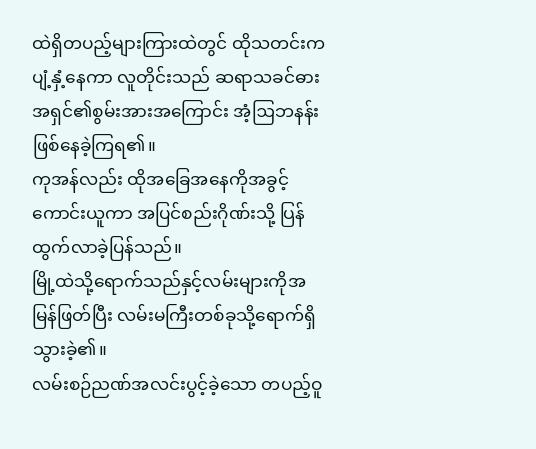ထဲရှိတပည့်များကြားထဲတွင် ထိုသတင်းက ပျံ့နှံ့နေကာ လူတိုင်းသည် ဆရာသခင်ဓားအရှင်၏စွမ်းအားအကြောင်း အံ့ဩဘနန်းဖြစ်နေခဲ့ကြရ၏။
ကုအန်လည်း ထိုအခြေအနေကိုအခွင့်ကောင်းယူကာ အပြင်စည်းဂိုဏ်းသို့ ပြန်ထွက်လာခဲ့ပြန်သည်။
မြို့ထဲသို့ရောက်သည်နှင့်လမ်းများကိုအမြန်ဖြတ်ပြီး လမ်းမကြီးတစ်ခုသို့ရောက်ရှိသွားခဲ့၏။
လမ်းစဉ်ညဏ်အလင်းပွင့်ခဲ့သော တပည့်ဝူ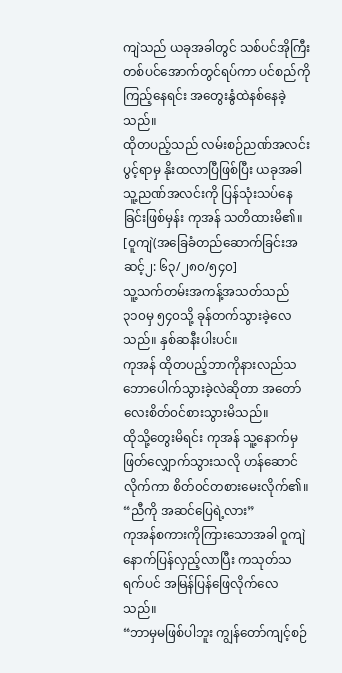ကျဲသည် ယခုအခါတွင် သစ်ပင်အိုကြီးတစ်ပင်အောက်တွင်ရပ်ကာ ပင်စည်ကိုကြည့်နေရင်း အတွေးနွံထဲနစ်နေခဲ့သည်။
ထိုတပည့်သည် လမ်းစဉ်ညဏ်အလင်းပွင့်ရာမှ နိုးထလာပြီဖြစ်ပြီး ယခုအခါ သူ့ညဏ်အလင်းကို ပြန်သုံးသပ်နေခြင်းဖြစ်မှန်း ကုအန် သတိထားမိ၏။
[ဝူကျဲ(အခြေခံတည်ဆောက်ခြင်းအဆင့်၂: ၆၃/၂၈၀/၅၄၀]
သူ့သက်တမ်းအကန့်အသတ်သည် ၃၁၀မှ ၅၄၀သို့ ခုန်တက်သွားခဲ့လေသည်။ နှစ်ဆနီးပါးပင်။
ကုအန် ထိုတပည့်ဘာကိုနားလည်သဘောပေါက်သွားခဲ့လဲဆိုတာ အတော်လေးစိတ်၀င်စားသွားမိသည်။
ထိုသို့တွေးမိရင်း ကုအန် သူ့နောက်မှဖြတ်လျှောက်သွားသလို ဟန်ဆောင်လိုက်ကာ စိတ်၀င်တစားမေးလိုက်၏။
“ညီကို အဆင်ပြေရဲ့လား”
ကုအန်စကားကိုကြားသောအခါ ဝူကျဲနောက်ပြန်လှည့်လာပြီး ကသုတ်သရက်ပင် အမြန်ပြန်ဖြေလိုက်လေသည်။
“ဘာမှမဖြစ်ပါဘူး ကျွန်တော်ကျင့်စဉ်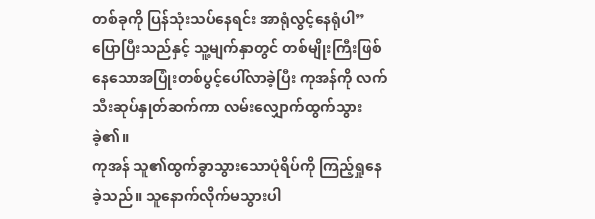တစ်ခုကို ပြန်သုံးသပ်နေရင်း အာရုံလွင့်နေရုံပါ”
ပြောပြီးသည်နှင့် သူ့မျက်နှာတွင် တစ်မျိုးကြီးဖြစ်နေသောအပြုံးတစ်ပွင့်ပေါ်လာခဲ့ပြီး ကုအန်ကို လက်သီးဆုပ်နှုတ်ဆက်ကာ လမ်းလျှောက်ထွက်သွားခဲ့၏။
ကုအန် သူ၏ထွက်ခွာသွားသောပုံရိပ်ကို ကြည့်ရှုနေခဲ့သည်။ သူနောက်လိုက်မသွားပါ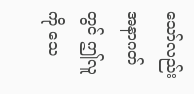သော်လည်း အနာဂတ်တွင် ဤလူကို သေ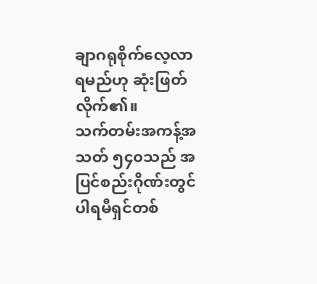ချာဂရုစိုက်လေ့လာရမည်ဟု ဆုံးဖြတ်လိုက်၏။
သက်တမ်းအကန့်အသတ် ၅၄၀သည် အပြင်စည်းဂိုဏ်းတွင် ပါရမီရှင်တစ်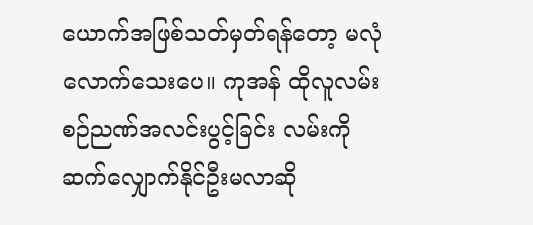ယောက်အဖြစ်သတ်မှတ်ရန်တော့ မလုံလောက်သေးပေ။ ကုအန် ထိုလူလမ်းစဉ်ညဏ်အလင်းပွင့်ခြင်း လမ်းကိုဆက်လျှောက်နိုင်ဦးမလာဆို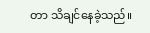တာ သိချင်နေခဲ့သည်။